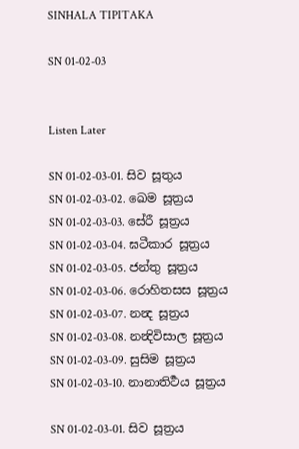SINHALA TIPITAKA

SN 01-02-03


Listen Later

SN 01-02-03-01. සිව සූතුය
SN 01-02-03-02. ඛෙම සූත්‍රය
SN 01-02-03-03. සේරී සූත්‍රය
SN 01-02-03-04. ඝටීකාර සූත්‍රය
SN 01-02-03-05. ජන්තු සූත්‍රය
SN 01-02-03-06. රොහිතසස සූත්‍රය
SN 01-02-03-07. නන්‍ද සූත්‍රය
SN 01-02-03-08. නන්‍දිවිසාල සූත්‍රය
SN 01-02-03-09. සුසිම සූත්‍රය
SN 01-02-03-10. නානාතිර්‍ථය සූත්‍රය

SN 01-02-03-01. සිව සූත්‍රය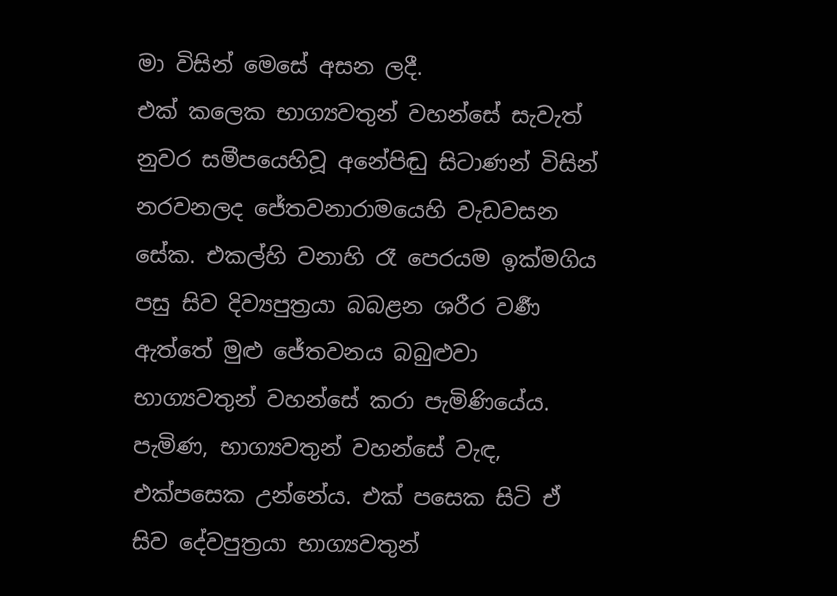මා විසින් මෙසේ අසන ලදී.
එක් කලෙක භාග්‍යවතුන් වහන්සේ සැවැත් නුවර සමීපයෙහිවූ අනේපිඬු සිටාණන් විසින් නරවනලද ජේතවනාරාමයෙහි වැඩවසන සේක. එකල්හි වනාහි රෑ පෙරයම ඉක්මගිය පසු සිව දිව්‍යපුත්‍රයා බබළන ශරීර වර්‍ණ ඇත්තේ මුළු ජේතවනය බබුළුවා භාග්‍යවතුන් වහන්සේ කරා පැමිණියේය. පැමිණ, භාග්‍යවතුන් වහන්සේ වැඳ, එක්පසෙක උන්නේය. එක් පසෙක සිටි ඒ සිව දේවපුත්‍රයා භාග්‍යවතුන්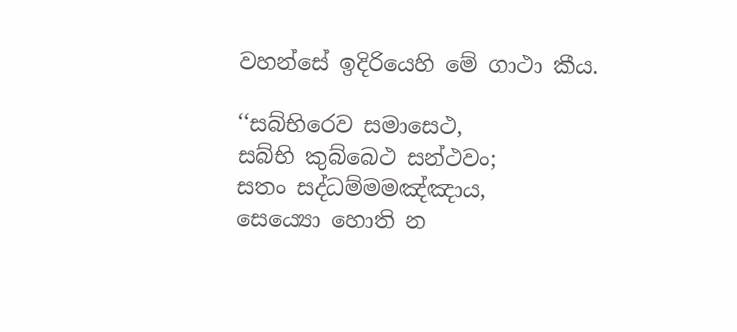වහන්සේ ඉදිරියෙහි මේ ගාථා කීය.

‘‘සබ්භිරෙව සමාසෙථ,
සබ්භි කුබ්බෙථ සන්ථවං;
සතං සද්ධම්මමඤ්ඤාය,
සෙය්‍යො හොති න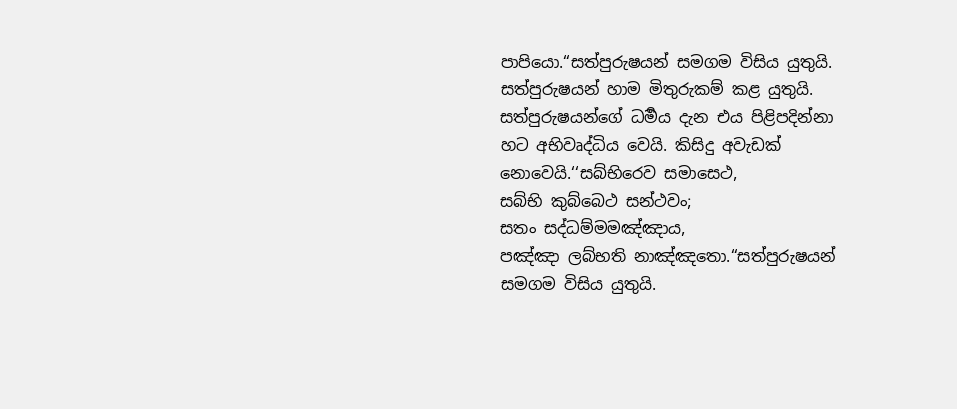පාපියො.“සත්පුරුෂයන් සමගම විසිය යුතුයි.
සත්පුරුෂයන් හාම මිතුරුකම් කළ යුතුයි.
සත්පුරුෂයන්ගේ ධර්‍මය දැන එය පිළිපදින්නා
හට අභිවෘද්ධිය වෙයි. කිසිදු අවැඩක් නොවෙයි.‘‘සබ්භිරෙව සමාසෙථ,
සබ්භි කුබ්බෙථ සන්ථවං;
සතං සද්ධම්මමඤ්ඤාය,
පඤ්ඤා ලබ්භති නාඤ්ඤතො.“සත්පුරුෂයන් සමගම විසිය යුතුයි.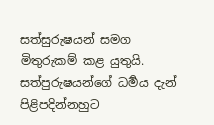සත්සුරුෂයන් සමග මිතුරුකම් කළ යුතුයි.
සත්පුරුෂයන්ගේ ධර්‍මය දැන් පිළිපදින්නහුට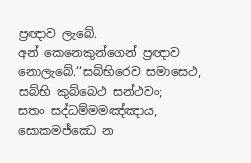ප්‍රඥාව ලැබේ.
අන් කෙනෙකුන්ගෙන් ප්‍රඥාව නොලැබේ.‘‘සබ්භිරෙව සමාසෙථ,
සබ්භි කුබ්බෙථ සන්ථවං;
සතං සද්ධම්මමඤ්ඤාය,
සොකමජ්ඣෙ න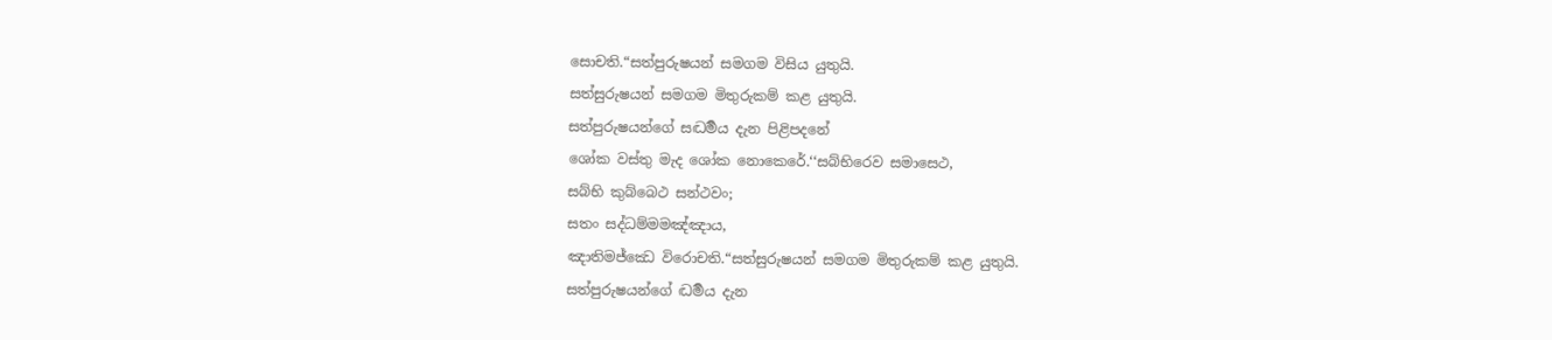සොචති.“සත්පුරුෂයන් සමගම විසිය යුතුයි.
සත්සුරුෂයන් සමගම මිතුරුකම් කළ යුතුයි.
සත්පුරුෂයන්ගේ සද්‍ධර්‍මය දැන පිළිපදනේ
ශෝක වස්තු මැද ශෝක නොකෙරේ.‘‘සබ්භිරෙව සමාසෙථ,
සබ්භි කුබ්බෙථ සන්ථවං;
සතං සද්ධම්මමඤ්ඤාය,
ඤාතිමජ්ඣෙ විරොචති.“සත්සුරුෂයන් සමගම මිතුරුකම් කළ යුතුයි.
සත්පුරුෂයන්ගේ ද්‍ධර්‍මය දැන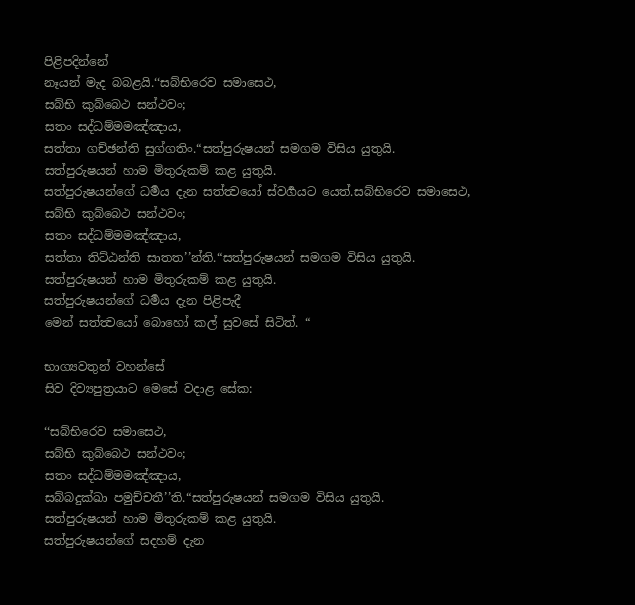පිළිපදින්නේ
නෑයන් මැද බබළයි.‘‘සබ්භිරෙව සමාසෙථ,
සබ්භි කුබ්බෙථ සන්ථවං;
සතං සද්ධම්මමඤ්ඤාය,
සත්තා ගච්ඡන්ති සුග්ගතිං.“සත්පුරුෂයන් සමගම විසිය යුතුයි.
සත්පුරුෂයන් හාම මිතුරුකම් කළ යුතුයි.
සත්පුරුෂයන්ගේ ධර්‍මය දැන සත්ත්‍වයෝ ස්වර්‍ගයට යෙත්.සබ්භිරෙව සමාසෙථ,
සබ්භි කුබ්බෙථ සන්ථවං;
සතං සද්ධම්මමඤ්ඤාය,
සත්තා තිට්ඨන්ති සාතත’’න්ති.“සත්පුරුෂයන් සමගම විසිය යුතුයි.
සත්පුරුෂයන් හාම මිතුරුකම් කළ යුතුයි.
සත්පුරුෂයන්ගේ ධර්‍මය දැන පිළිපැදී
මෙන් සත්ත්‍වයෝ බොහෝ කල් සුවසේ සිටිත්. “

භාග්‍යවතුන් වහන්සේ
සිව දිව්‍යපුත්‍රයාට මෙසේ වදාළ සේක:

‘‘සබ්භිරෙව සමාසෙථ,
සබ්භි කුබ්බෙථ සන්ථවං;
සතං සද්ධම්මමඤ්ඤාය,
සබ්බදුක්ඛා පමුච්චතී’’ති.“සත්පුරුෂයන් සමගම විසිය යුතුයි.
සත්පුරුෂයන් හාම මිතුරුකම් කළ යුතුයි.
සත්පුරුෂයන්ගේ සදහම් දැන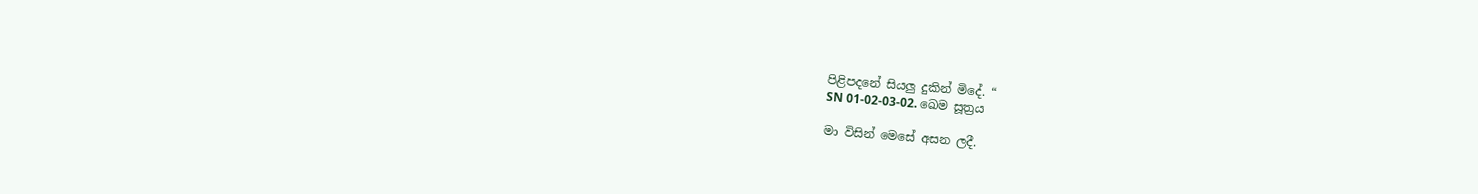පිළිපදනේ සියලු දුකින් මිදේ. “
SN 01-02-03-02. ඛෙම සූත්‍රය

මා විසින් මෙසේ අසන ලදී.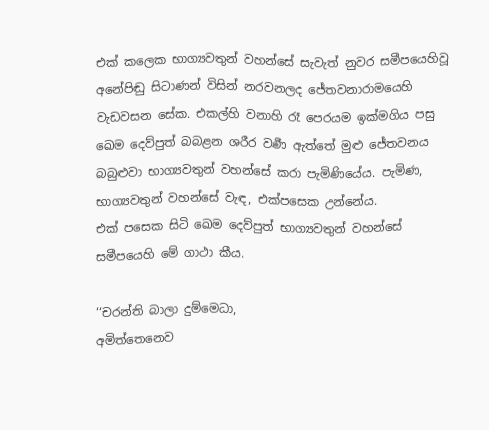එක් කලෙක භාග්‍යවතුන් වහන්සේ සැවැත් නුවර සමීපයෙහිවූ අනේපිඬු සිටාණන් විසින් නරවනලද ජේතවනාරාමයෙහි වැඩවසන සේක. එකල්හි වනාහි රෑ පෙරයම ඉක්මගිය පසු ඛෙම දෙව්පුත් බබළන ශරීර වර්‍ණ ඇත්තේ මුළු ජේතවනය බබුළුවා භාග්‍යවතුන් වහන්සේ කරා පැමිණියේය. පැමිණ, භාග්‍යවතුන් වහන්සේ වැඳ, එක්පසෙක උන්නේය.
එක් පසෙක සිටි ඛෙම දෙව්පුත් භාග්‍යවතුන් වහන්සේ සමීපයෙහි මේ ගාථා කීය.

‘‘චරන්ති බාලා දුම්මෙධා,
අමිත්තෙනෙව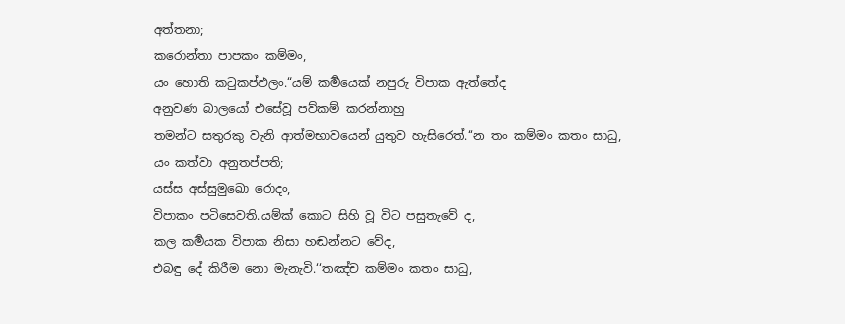අත්තනා;
කරොන්තා පාපකං කම්මං,
යං හොති කටුකප්ඵලං.“යම් කර්‍මයෙක් නපුරු විපාක ඇත්තේද
අනුවණ බාලයෝ එසේවූ පව්කම් කරන්නාහු
තමන්ට සතුරකු වැනි ආත්මභාවයෙන් යුතුව හැසිරෙත්.‘‘න තං කම්මං කතං සාධු,
යං කත්වා අනුතප්පති;
යස්ස අස්සුමුඛො රොදං,
විපාකං පටිසෙවති.යම්ක් කොට සිහි වූ විට පසුතැවේ ද,
කල කර්‍මයක විපාක නිසා හඬන්නට වේද,
එබඳු දේ කිරීම නො මැනැවි.‘‘තඤ්ච කම්මං කතං සාධු,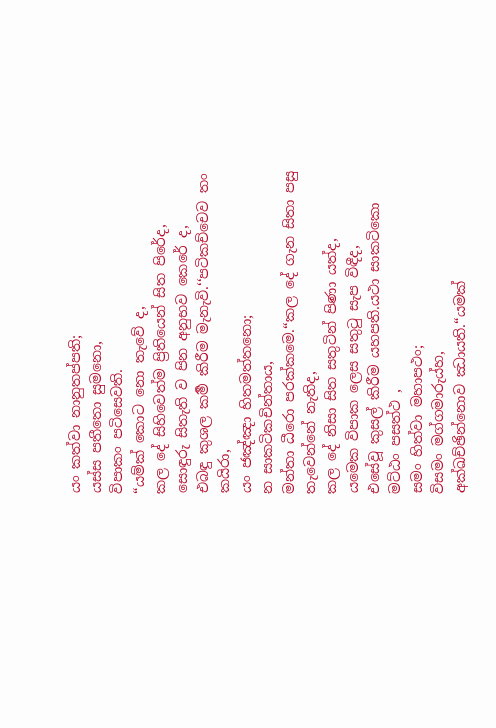යං කත්වා නානුතප්පති;
යස්ස පතීතො සුමනො,
විපාකං පටිසෙවති.
“යම්ක් කොට නො තැවේ ද,
කල දේ සිහිවෙත්ම ප්‍රිතියෙන් සිත පිරේද,
සොඳුරු සිතැති ව පින අනුභව කෙරේ ද,
එබඳු කුශල කර්‍ම කිරීම මැනැවි.‘‘පටිකච්චෙව තං කයිරා,
යං ජඤ්ඤා හිතමත්තනො;
න සාකටිකචින්තාය,
මන්තා ධීරො පරක්කමෙ.“කල දේ ගැන සිතා පසු තැවෙන්නේ නැතිද,
කල දේ නිසා සිත සතුටින් පිණා යත්ද,
යමෙක විපාක ලෙස සතුටු සැප විඳීද,
එසේවූ කුසල් කිරීම යහපති.යථා සාකටිකො මට්ඨං පසත්ථ ,
සමං හිත්වා මහාපථං;
විසමං මග්ගමාරුය්හ,
අක්ඛච්ඡින්නොව ඣායති.“යමක්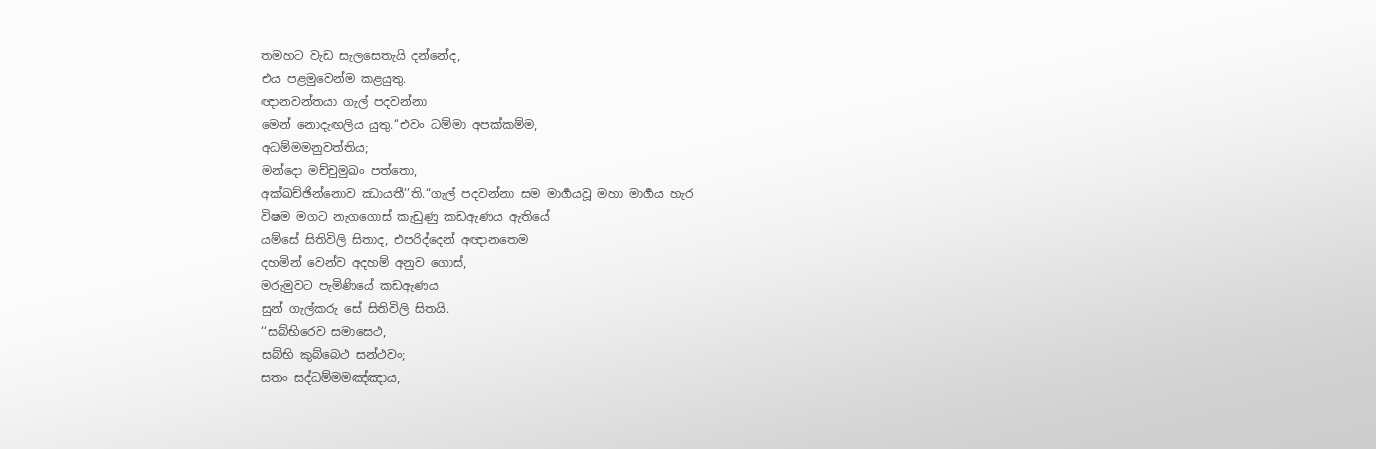තමහට වැඩ සැලසෙතැයි දන්නේද,
එය පළමුවෙන්ම කළයුතු.
ඥානවන්තයා ගැල් පදවන්නා
මෙන් නොදැඟලිය යුතු.‘‘එවං ධම්මා අපක්කම්ම,
අධම්මමනුවත්තිය;
මන්දො මච්චුමුඛං පත්තො,
අක්ඛච්ඡින්නොව ඣායතී’’ති.“ගැල් පදවන්නා සම මාර්‍ගයවූ මහා මාර්‍ගය හැර
විෂම මගට නැගගොස් කැඩුණු කඩඇණය ඇතියේ
යම්සේ සිතිවිලි සිතාද, එපරිද්දෙන් අඥානතෙම
දහමින් වෙන්ව අදහම් අනුව ගොස්,
මරුමුවට පැමිණියේ කඩඇණය
සුන් ගැල්කරු සේ සිතිවිලි සිතයි.
‘‘සබ්භිරෙව සමාසෙථ,
සබ්භි කුබ්බෙථ සන්ථවං;
සතං සද්ධම්මමඤ්ඤාය,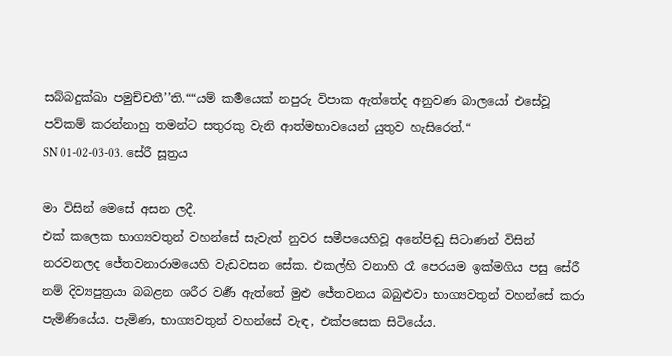සබ්බදුක්ඛා පමුච්චතී’’ති.““යම් කර්‍මයෙක් නපුරු විපාක ඇත්තේද අනුවණ බාලයෝ එසේවූ පව්කම් කරන්නාහු තමන්ට සතුරකු වැනි ආත්මභාවයෙන් යුතුව හැසිරෙත්.“
SN 01-02-03-03. සේරී සූත්‍රය

මා විසින් මෙසේ අසන ලදී.
එක් කලෙක භාග්‍යවතුන් වහන්සේ සැවැත් නුවර සමීපයෙහිවූ අනේපිඬු සිටාණන් විසින් නරවනලද ජේතවනාරාමයෙහි වැඩවසන සේක. එකල්හි වනාහි රෑ පෙරයම ඉක්මගිය පසු සේරී නම් දිව්‍යපුත්‍රයා බබළන ශරීර වර්‍ණ ඇත්තේ මුළු ජේතවනය බබුළුවා භාග්‍යවතුන් වහන්සේ කරා පැමිණියේය. පැමිණ, භාග්‍යවතුන් වහන්සේ වැඳ, එක්පසෙක සිටියේය.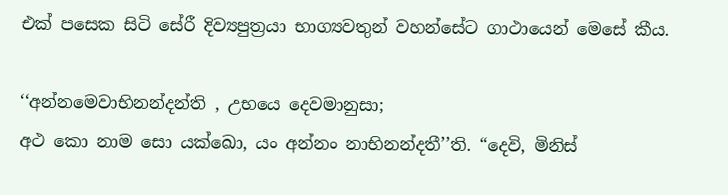එක් පසෙක සිටි සේරී දිව්‍යපුත්‍රයා භාග්‍යවතුන් වහන්සේට ගාථායෙන් මෙසේ කීය.

‘‘අන්නමෙවාභිනන්දන්ති , උභයෙ දෙවමානුසා;
අථ කො නාම සො යක්ඛො, යං අන්නං නාභිනන්දතී’’ති. “දෙවි, මිනිස්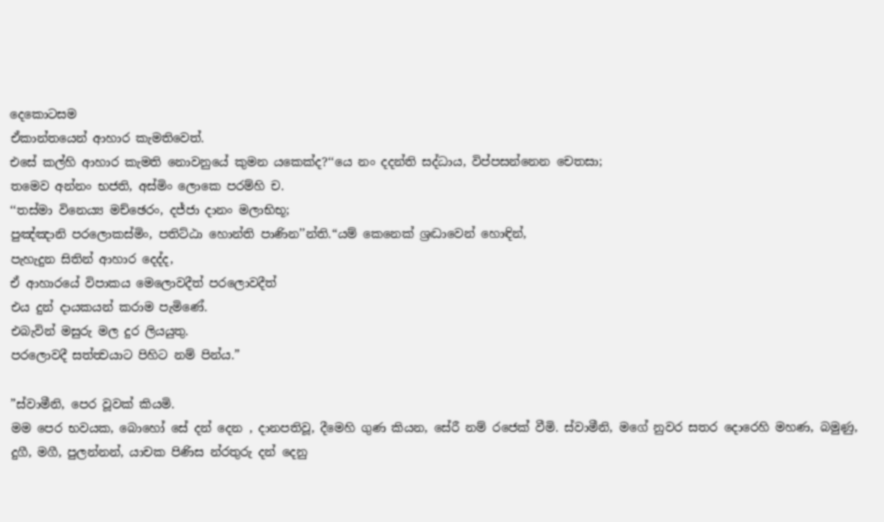දෙකොටසම
ඒකාන්තයෙන් ආහාර කැමතිවෙත්.
එසේ කල්හි ආහාර කැමති නොවනුයේ කුමන යකෙක්ද?‘‘යෙ නං දදන්ති සද්ධාය, විප්පසන්නෙන චෙතසා;
තමෙව අන්නං භජති, අස්මිං ලොකෙ පරම්හි ච.
‘‘තස්මා විනෙය්‍ය මච්ඡෙරං, දජ්ජා දානං මලාභිභූ;
පුඤ්ඤානි පරලොකස්මිං, පතිට්ඨා හොන්ති පාණින’’න්ති.“යම් කෙනෙක් ශ්‍රද්‍ධාවෙන් හොඳින්,
පැහැදුන සිතින් ආහාර දෙද්ද,
ඒ ආහාරයේ විපාකය මෙලොවදීත් පරලොවදීත්
එය දුන් දායකයන් කරාම පැමිණේ.
එබැවින් මසුරු මල දුර ලියයුතු.
පරලොවදී සත්ත්‍වයාට පිහිට නම් පින්ය.”

”ස්වාමීනි, පෙර වූවක් කියමි.
මම පෙර භවයක, බොහෝ සේ දන් දෙන , දානපතිවූ, දීමෙහි ගුණ කියන, සේරී නම් රජෙක් වීමි. ස්වාමීනි, මගේ නුවර සතර දොරෙහි මහණ, බමුණු, දුගී, මගී, පුලන්නන්, යාචක පිණිස න්රතුරු දන් දෙනු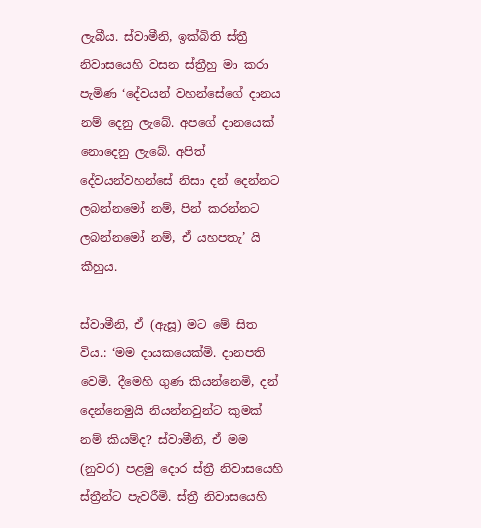ලැබීය. ස්වාමීනි, ඉක්බිති ස්ත්‍රී නිවාසයෙහි වසන ස්ත්‍රීහු මා කරා පැමිණ ‘දේවයන් වහන්සේගේ දානය නම් දෙනු ලැබේ. අපගේ දානයෙක් නොදෙනු ලැබේ. අපිත් දේවයන්වහන්සේ නිසා දන් දෙන්නට ලබන්නමෝ නම්, පින් කරන්නට ලබන්නමෝ නම්, ඒ යහපතැ’ යි කීහුය.

ස්වාමීනි, ඒ (ඇසූ) මට මේ සිත විය.: ‘මම දායකයෙක්මි. දානපති වෙමි. දීමෙහි ගුණ කියන්නෙමි, දන් දෙන්නෙමුයි නියන්නවුන්ට කුමක් නම් කියම්ද? ස්වාමීනි, ඒ මම (නුවර) පළමු දොර ස්ත්‍රී නිවාසයෙහි ස්ත්‍රීන්ට පැවරීමි. ස්ත්‍රී නිවාසයෙහි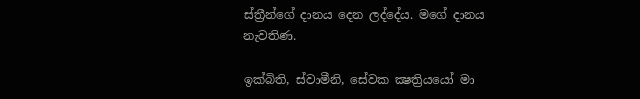ස්ත්‍රීන්ගේ දානය දෙන ලද්දේය. මගේ දානය නැවතිණ.

ඉක්බිති, ස්වාමීනි, සේවක ක්‍ෂත්‍රියයෝ මා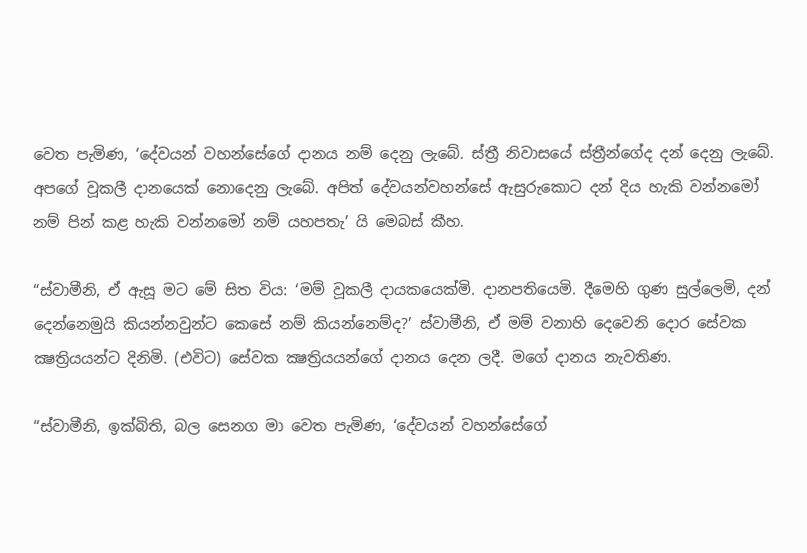වෙත පැමිණ, ‘දේවයන් වහන්සේගේ දානය නම් දෙනු ලැබේ. ස්ත්‍රී නිවාසයේ ස්ත්‍රීන්ගේද දන් දෙනු ලැබේ. අපගේ වූකලී දානයෙක් නොදෙනු ලැබේ. අපිත් දේවයන්වහන්සේ ඇසුරුකොට දන් දිය හැකි වන්නමෝ නම් පින් කළ හැකි වන්නමෝ නම් යහපතැ’ යි මෙබස් කීහ.

“ස්වාමීනි, ඒ ඇසූ මට මේ සිත විය: ‘මම් වූකලී දායකයෙක්මි. දානපතියෙමි. දීමෙහි ගුණ සුල්ලෙමි, දන් දෙන්නෙමුයි කියන්නවුන්ට කෙසේ නම් කියන්නෙම්ද?’ ස්වාමීනි, ඒ මම් වනාහි දෙවෙනි දොර සේවක ක්‍ෂත්‍රියයන්ට දිනිමි. (එවිට) සේවක ක්‍ෂත්‍රියයන්ගේ දානය දෙන ලදී. මගේ දානය නැවතිණ.

“ස්වාමීනි, ඉක්බිති, බල සෙනග මා වෙත පැමිණ, ‘දේවයන් වහන්සේගේ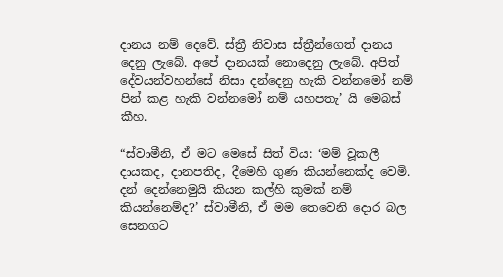දානය නම් දෙවේ. ස්ත්‍රී නිවාස ස්ත්‍රීන්ගෙත් දානය දෙනු ලැබේ. අපේ දානයක් නොදෙනු ලැබේ. අපිත් දේවයන්වහන්සේ නිසා දන්දෙනු හැකි වන්නමෝ නම් පින් කළ හැකි වන්නමෝ නම් යහපතැ’ යි මෙබස් කීහ.

“ස්වාමීනි, ඒ මට මෙසේ සිත් විය: ‘මම් වූකලී දායකද, දානපතිද, දීමෙහි ගුණ කියන්නෙක්ද වෙමි. දන් දෙන්නෙමුයි කියන කල්හි කුමක් නම් කියන්නෙම්ද?’ ස්වාමීනි, ඒ මම තෙවෙනි දොර බල සෙනගට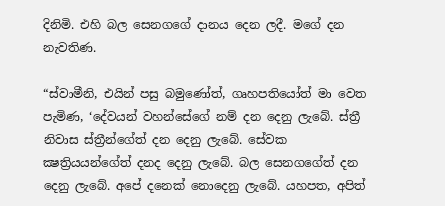දිනිමි. එහි බල සෙනගගේ දානය දෙන ලදී. මගේ දන නැවතිණ.

“ස්වාමීනි, එයින් පසු බමුණෝත්, ගෘහපතියෝත් මා වෙත පැමිණ, ‘දේවයන් වහන්සේගේ නම් දන දෙනු ලැබේ. ස්ත්‍රී නිවාස ස්ත්‍රීන්ගේත් දන දෙනු ලැබේ. සේවක ක්‍ෂත්‍රියයන්ගේත් දනද දෙනු ලැබේ. බල සෙනගගේත් දන දෙනු ලැබේ. අපේ දනෙක් නොදෙනු ලැබේ. යහපත, අපිත්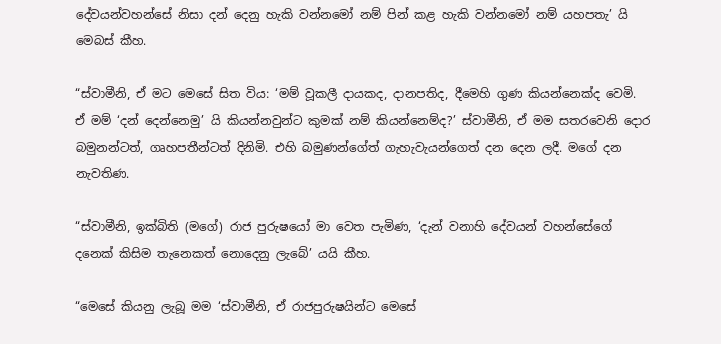දේවයන්වහන්සේ නිසා දන් දෙනු හැකි වන්නමෝ නම් පින් කළ හැකි වන්නමෝ නම් යහපතැ’ යි මෙබස් කීහ.

“ස්වාමීනි, ඒ මට මෙසේ සිත විය: ‘මම් වූකලී දායකද, දානපතිද, දීමෙහි ගුණ කියන්නෙක්ද වෙමි. ඒ මම් ‘දන් දෙන්නෙමු’ යි කියන්නවුන්ට කුමක් නම් කියන්නෙම්ද?’ ස්වාමීනි, ඒ මම සතරවෙනි දොර බමුනන්ටත්, ගෘහපතීන්ටත් දිනිමි. එහි බමුණන්ගේත් ගැහැවැයන්ගෙත් දන දෙන ලදී. මගේ දන නැවතිණ.

“ස්වාමීනි, ඉක්බිති (මගේ) රාජ පුරුෂයෝ මා වෙත පැමිණ, ‘දැන් වනාහි දේවයන් වහන්සේගේ දනෙක් කිසිම තැනෙකත් නොදෙනු ලැබේ’ යයි කීහ.

“මෙසේ කියනු ලැබූ මම ‘ස්වාමීනි, ඒ රාජපුරුෂයින්ට මෙසේ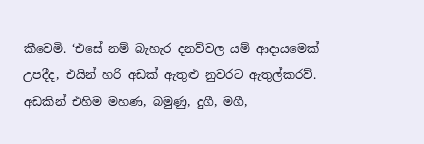කීවෙමි. ‘එසේ නම් බැහැර දනව්වල යම් ආදායමෙක් උපදීද, එයින් හරි අඩක් ඇතුළු නුවරට ඇතුල්කරව්. අඩකින් එහිම මහණ, බමුණු, දුගී, මගී,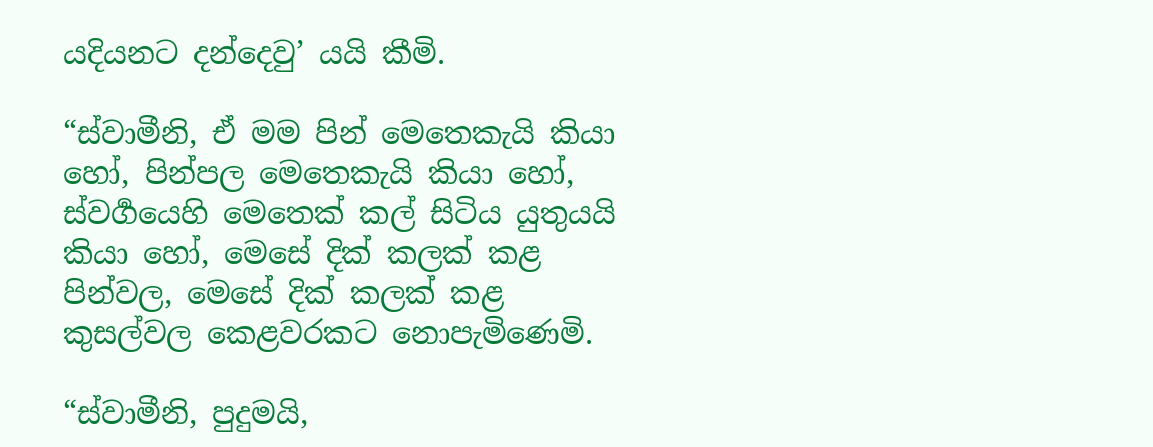යදියනට දන්දෙවු’ යයි කීමි.

“ස්වාමීනි, ඒ මම පින් මෙතෙකැයි කියා හෝ, පින්පල මෙතෙකැයි කියා හෝ, ස්වර්‍ගයෙහි මෙතෙක් කල් සිටිය යුතුයයි කියා හෝ, මෙසේ දික් කලක් කළ පින්වල, මෙසේ දික් කලක් කළ කුසල්වල කෙළවරකට නොපැමිණෙමි.

“ස්වාමීනි, පුදුමයි,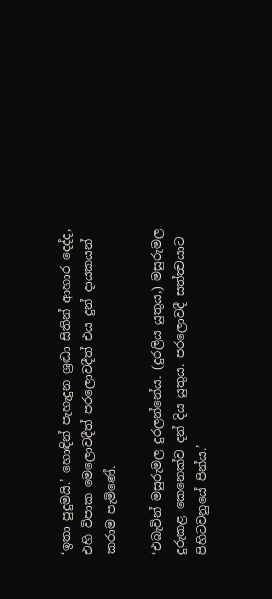‘ඉතා පුදුමයි.’ හොඳින් පැහැදුන ශ්‍රද්‍ධා සිතින් ආහාර දෙද්ද, එහි විපාක මෙලොවදීත් පරලොවදීත් එය දුන් දායකයන් කරාම පැමිණේ.

‘එබැවින් මසුරුමල දුරලන්නේය. (දුරලිය යුතුය,) මසුරුමල දුරුකළ කෙනෙක්ව දන් දිය යුතුය. පරලොවදී සත්ත්‍වයාට පිහිටවනුයේ පින්ය.’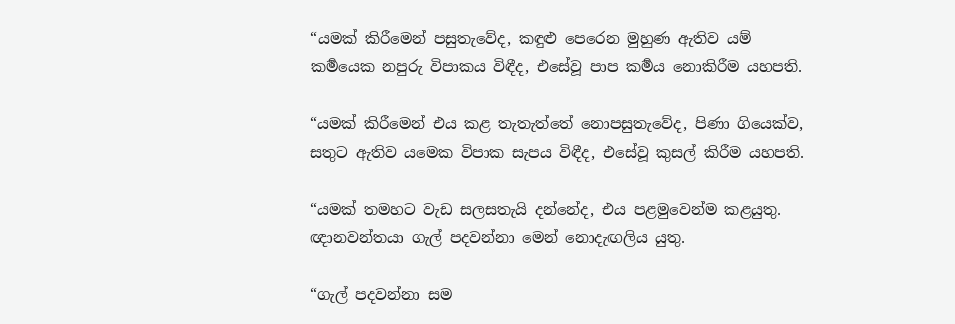“යමක් කිරීමෙන් පසුතැවේද, කඳුළු පෙරෙන මුහුණ ඇතිව යම් කර්‍මයෙක නපුරු විපාකය විඳීද, එසේවූ පාප කර්‍මය නොකිරීම යහපති.

“යමක් කිරීමෙන් එය කළ තැතැත්තේ නොපසුතැවේද, පිණා ගියෙක්ව, සතුට ඇතිව යමෙක විපාක සැපය විඳීද, එසේවූ කුසල් කිරීම යහපති.

“යමක් තමහට වැඩ සලසතැයි දන්නේද, එය පළමුවෙන්ම කළයුතු. ඥානවන්තයා ගැල් පදවන්නා මෙන් නොදැඟලිය යුතු.

“ගැල් පදවන්නා සම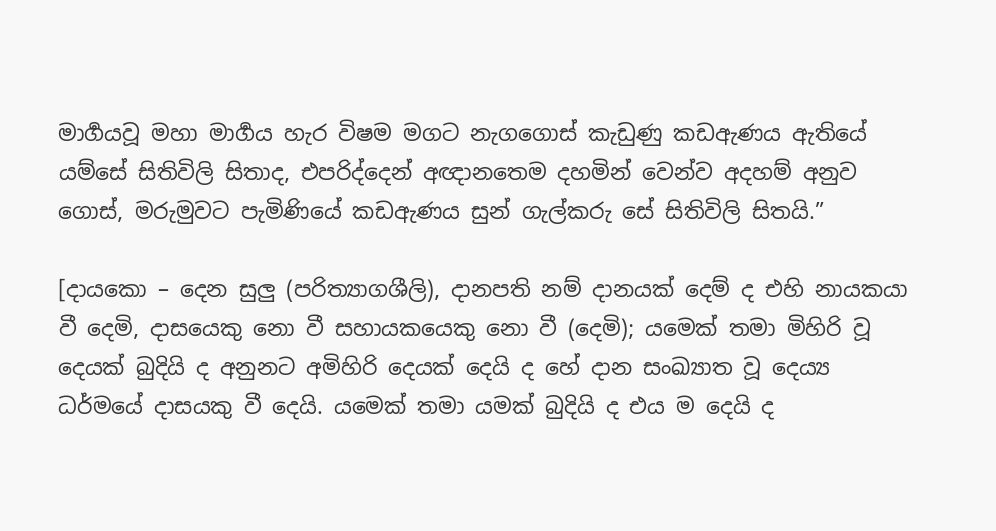මාර්‍ගයවූ මහා මාර්‍ගය හැර විෂම මගට නැගගොස් කැඩුණු කඩඇණය ඇතියේ යම්සේ සිතිවිලි සිතාද, එපරිද්දෙන් අඥානතෙම දහමින් වෙන්ව අදහම් අනුව ගොස්, මරුමුවට පැමිණියේ කඩඇණය සුන් ගැල්කරු සේ සිතිවිලි සිතයි.”

[දායකො – දෙන සුලු (පරිත්‍යාගශීලි), දානපති නම් දානයක් දෙම් ද එහි නායකයා වී දෙමි, දාසයෙකු නො වී සහායකයෙකු නො වී (දෙමි); යමෙක් තමා මිහිරි වූ දෙයක් බුදියි ද අනුනට අමිහිරි දෙයක් දෙයි ද හේ දාන සංඛ්‍යාත වූ දෙය්‍ය ධර්මයේ දාසයකු වී දෙයි. යමෙක් තමා යමක් බුදියි ද එය ම දෙයි ද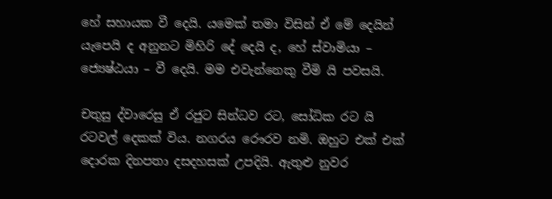හේ සහායක වී දෙයි. යමෙක් තමා විසින් ඒ මේ දෙයින් යැපෙයි ද අනුනට මිහිරි දේ දෙයි ද, හේ ස්වාමියා – ජ්‍යෙෂ්ඨයා – වී දෙයි. මම එවැන්නෙකු වීමි යි පවසයි.

චතුසු ද්වාරෙසු ඒ රජුට සින්ධව රට, සෝධික රට යි රටවල් දෙකක් විය. නගරය රෞරව නමි. ඔහුට එක් එක් දොරක දිනපතා දසදහසක් උපදියි. ඇතුළු නුවර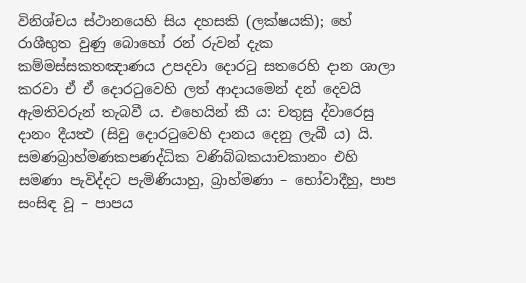විනිශ්චය ස්ථානයෙහි සිය දහසකි (ලක්ෂයකි); හේ රාශීභුත වුණු බොහෝ රන් රුවන් දැක කම්මස්සකතඤාණය උපදවා දොරටු සතරෙහි දාන ශාලා කරවා ඒ ඒ දොරටුවෙහි ලත් ආදායමෙන් දන් දෙවයි ඇමතිවරුන් තැබවී ය. එහෙයින් කී ය: චතුසු ද්වාරෙසු දානං දීයත්‍ථ (සිවු දොරටුවෙහි දානය දෙනු ලැබී ය) යි.
සමණබ්‍රාහ්මණකපණද්ධික වණිබ්බකයාචකානං එහි සමණා පැවිද්දට පැමිණියාහු, බ්‍රාහ්මණා – භෝවාදීහු, පාප සංසිඳ වූ – පාපය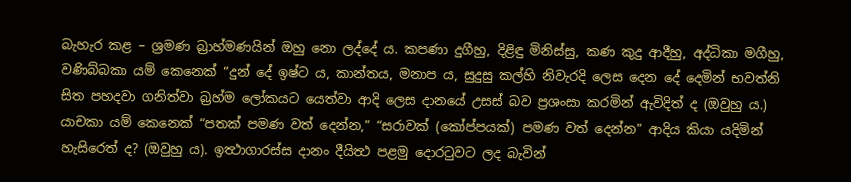බැහැර කළ – ශ්‍රමණ බ්‍රාහ්මණයින් ඔහු නො ලද්දේ ය. කපණා දුගීහු, දිළිඳු මිනිස්සු, කණ කුදු ආදීහු, අද්ධිකා මගීහු, වණිබ්බකා යම් කෙනෙක් “දුන් දේ ඉෂ්ට ය, කාන්තය, මනාප ය, සුදුසු කල්හි නිවැරදි ලෙස දෙන දේ දෙමින් භවත්නි සිත පහදවා ගනිත්වා බ්‍රහ්ම ලෝකයට යෙත්වා ආදි ලෙස දානයේ උසස් බව ප්‍රශංසා කරමින් ඇවිදිත් ද (ඔවුහු ය.) යාචකා යම් කෙනෙක් “පතක් පමණ වත් දෙන්න,” “සරාවක් (කෝප්පයක්) පමණ වත් දෙන්න” ආදිය කියා යදිමින් හැසිරෙත් ද? (ඔවුහු ය). ඉත්‍ථාගාරස්ස දානං දීයිත්‍ථ පළමු දොරටුවට ලද බැවින්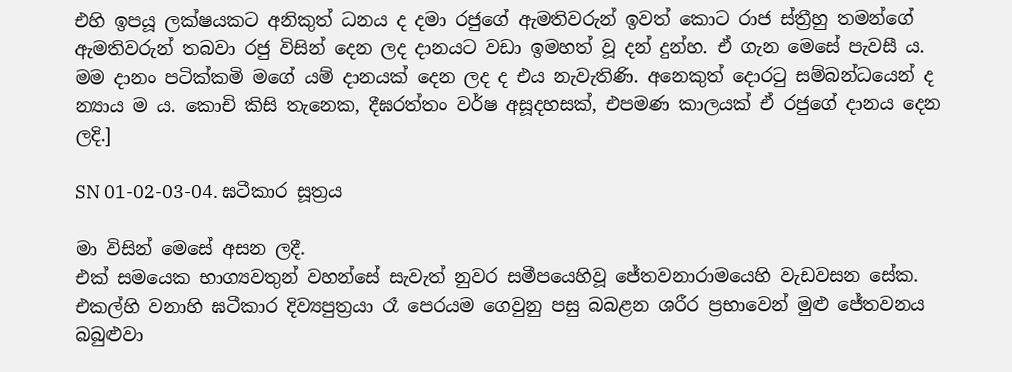එහි ඉපයූ ලක්ෂයකට අනිකුත් ධනය ද දමා රජුගේ ඇමතිවරුන් ඉවත් කොට රාජ ස්ත්‍රීහු තමන්ගේ ඇමතිවරුන් තබවා රජු විසින් දෙන ලද දානයට වඩා ඉමහත් වූ දන් දුන්හ. ඒ ගැන මෙසේ පැවසී ය. මම දානං පටික්කමි මගේ යම් දානයක් දෙන ලද ද එය නැවැතිණි. අනෙකුත් දොරටු සම්බන්ධයෙන් ද න්‍යාය ම ය. කොචි කිසි තැනෙක, දීඝරත්තං වර්ෂ අසූදහසක්, එපමණ කාලයක් ඒ රජුගේ දානය දෙන ලදි.]

SN 01-02-03-04. ඝටීකාර සූත්‍රය

මා විසින් මෙසේ අසන ලදී.
එක් සමයෙක භාග්‍යවතුන් වහන්සේ සැවැත් නුවර සමීපයෙහිවූ ජේතවනාරාමයෙහි වැඩවසන සේක. එකල්හි වනාහි ඝටීකාර දිව්‍යපුත්‍රයා රෑ පෙරයම ගෙවුනු පසු බබළන ශරීර ප්‍රභාවෙන් මුළු ජේතවනය බබුළුවා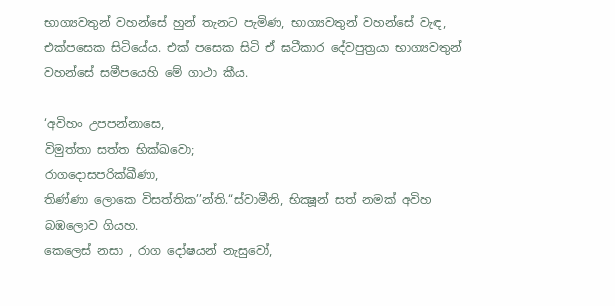භාග්‍යවතුන් වහන්සේ හුන් තැනට පැමිණ, භාග්‍යවතුන් වහන්සේ වැඳ, එක්පසෙක සිටියේය. එක් පසෙක සිටි ඒ ඝටීකාර දේවපුත්‍රයා භාග්‍යවතුන් වහන්සේ සමීපයෙහි මේ ගාථා කීය.

‘අවිහං උපපන්නාසෙ,
විමුත්තා සත්ත භික්ඛවො;
රාගදොසපරික්ඛීණා,
තිණ්ණා ලොකෙ විසත්තික’’න්ති.“ස්වාමීනි, භික්‍ෂූන් සත් නමක් අවිහ බඹලොව ගියහ.
කෙලෙස් නසා , රාග දෝෂයන් නැසුවෝ,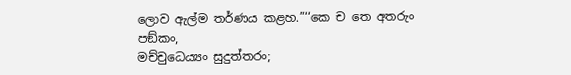ලොව ඇල්ම තර්ණය කළහ.”‘‘කෙ ච තෙ අතරුං පඞ්කං,
මච්චුධෙය්‍යං සුදුත්තරං;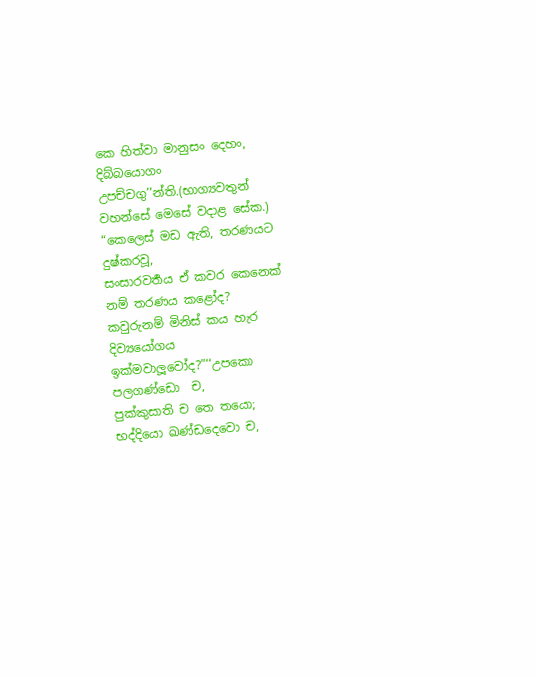කෙ හිත්වා මානුසං දෙහං,
දිබ්බයොගං උපච්චගු’’න්ති.(භාග්‍යවතුන් වහන්සේ මෙසේ වදාළ සේක.)
“කෙලෙස් මඩ ඇති, තරණයට දුෂ්කරවූ,
සංසාරවර්‍තය ඒ කවර කෙනෙක් නම් තරණය කළෝද?
කවුරුනම් මිනිස් කය හැර දිව්‍යයෝගය ඉක්මවාලූවෝද?”‘‘උපකො පලගණ්ඩො  ච,
පුක්කුසාති ච තෙ තයො;
භද්දියො ඛණ්ඩදෙවො ච,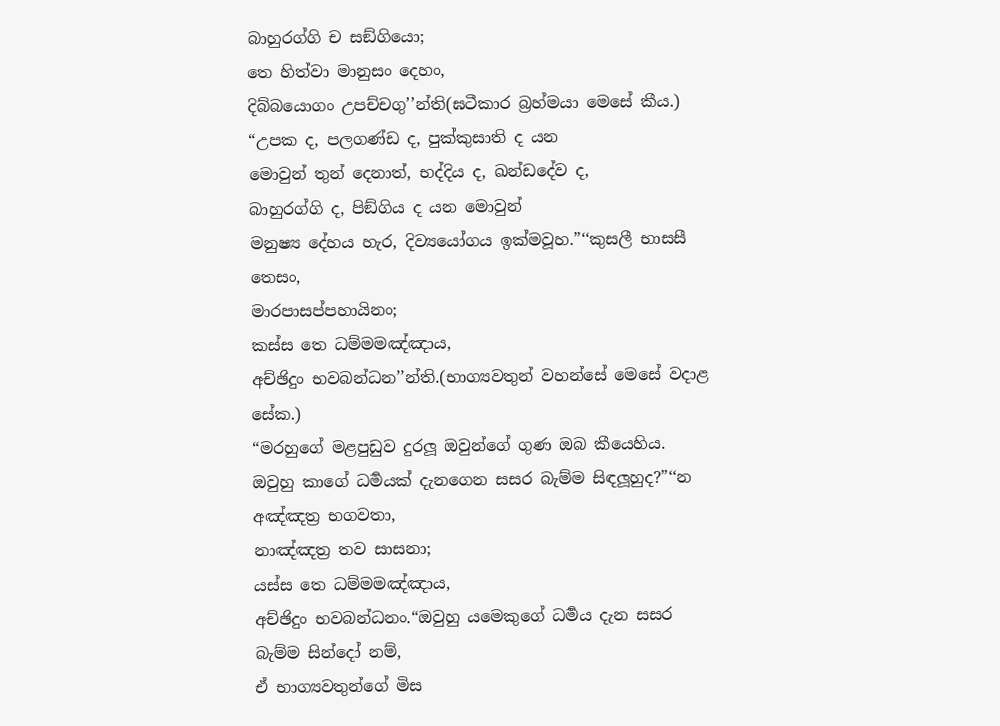බාහුරග්ගි ච සඞ්ගියො;
තෙ හිත්වා මානුසං දෙහං,
දිබ්බයොගං උපච්චගු’’න්ති(ඝටීකාර බ්‍රහ්මයා මෙසේ කීය.)
“උපක ද, පලගණ්ඩ ද, පුක්කුසාති ද යන
මොවුන් තුන් දෙනාත්, භද්දිය ද, ඛන්ඩදේව ද,
බාහුරග්ගි ද, පිඞ්ගිය ද යන මොවුන්
මනුෂ්‍ය දේහය හැර, දිව්‍යයෝගය ඉක්මවූහ.”‘‘කුසලී භාසසී තෙසං,
මාරපාසප්පහායිනං;
කස්ස තෙ ධම්මමඤ්ඤාය,
අච්ඡිදුං භවබන්ධන’’න්ති.(භාග්‍යවතුන් වහන්සේ මෙසේ වදාළ සේක.)
“මරහුගේ මළපුඩුව දුරලූ ඔවුන්ගේ ගුණ ඔබ කීයෙහිය.
ඔවුහු කාගේ ධර්‍මයක් දැනගෙන සසර බැම්ම සිඳලූහුද?”‘‘න අඤ්ඤත්‍ර භගවතා,
නාඤ්ඤත්‍ර තව සාසනා;
යස්ස තෙ ධම්මමඤ්ඤාය,
අච්ඡිදුං භවබන්ධනං.“ඔවුහු යමෙකුගේ ධර්‍මය දැන සසර බැම්ම සින්දෝ නම්,
ඒ භාග්‍යවතුන්ගේ මිස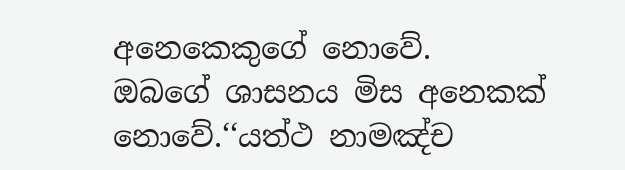අනෙකෙකුගේ නොවේ.
ඔබගේ ශාසනය මිස අනෙකක් නොවේ.‘‘යත්ථ නාමඤ්ච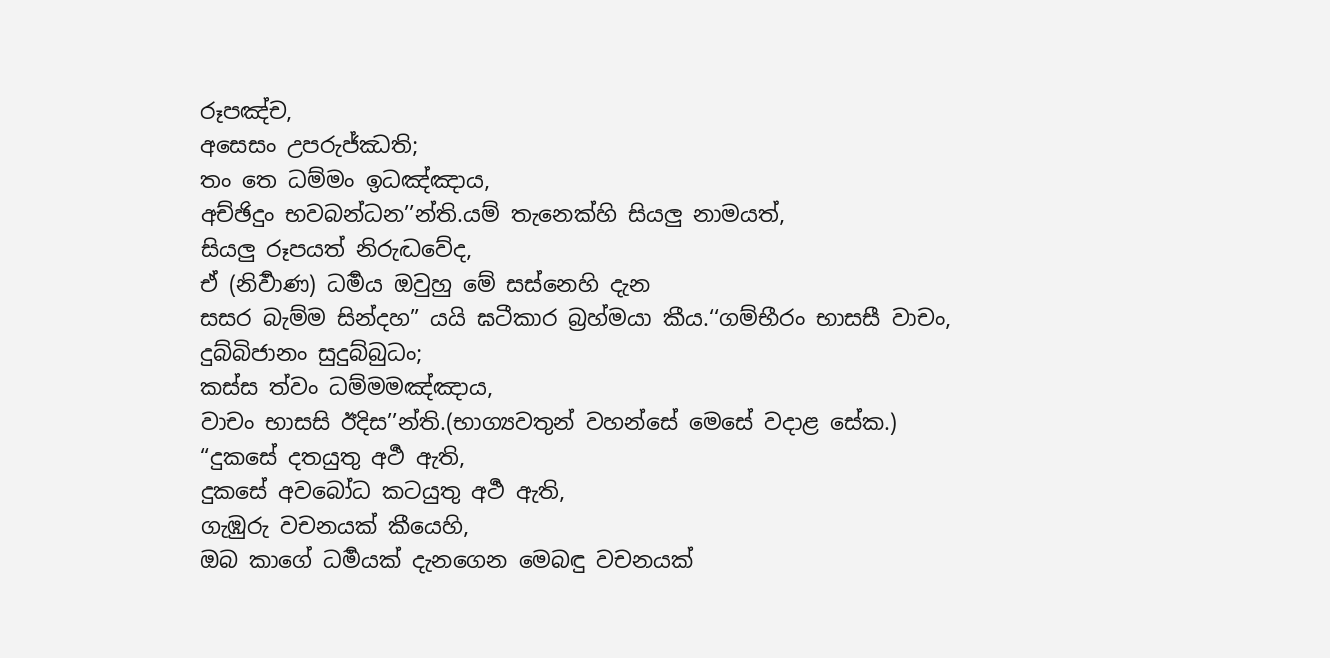රූපඤ්ච,
අසෙසං උපරුජ්ඣති;
තං තෙ ධම්මං ඉධඤ්ඤාය,
අච්ඡිදුං භවබන්ධන’’න්ති.යම් තැනෙක්හි සියලු නාමයත්,
සියලු රූපයත් නිරුද්‍ධවේද,
ඒ (නිර්‍වාණ) ධර්‍මය ඔවුහු මේ සස්නෙහි දැන
සසර බැම්ම සින්දහ” යයි ඝටීකාර බ්‍රහ්මයා කීය.‘‘ගම්භීරං භාසසී වාචං,
දුබ්බිජානං සුදුබ්බුධං;
කස්ස ත්වං ධම්මමඤ්ඤාය,
වාචං භාසසි ඊදිස’’න්ති.(භාග්‍යවතුන් වහන්සේ මෙසේ වදාළ සේක.)
“දුකසේ දතයුතු අර්‍ථ ඇති,
දුකසේ අවබෝධ කටයුතු අර්‍ථ ඇති,
ගැඹුරු වචනයක් කීයෙහි,
ඔබ කාගේ ධර්‍මයක් දැනගෙන මෙබඳු වචනයක්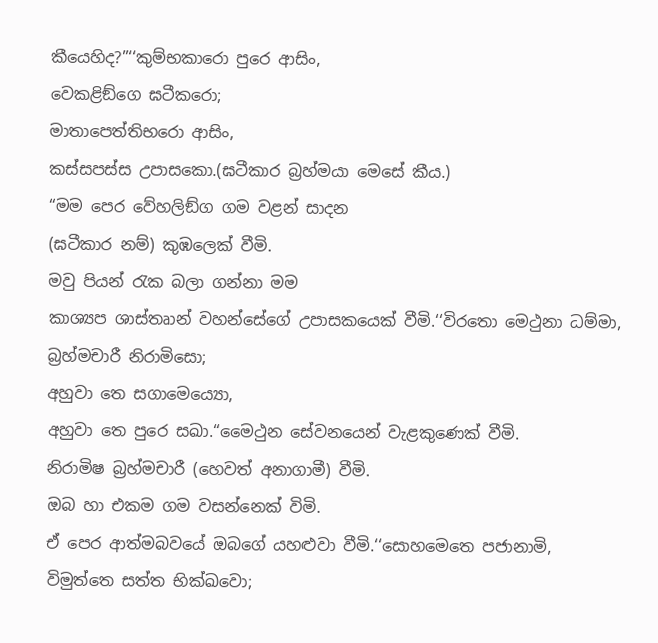කීයෙහිද?”‘‘කුම්භකාරො පුරෙ ආසිං,
වෙකළිඞ්ගෙ ඝටීකරො;
මාතාපෙත්තිභරො ආසිං,
කස්සපස්ස උපාසකො.(ඝටීකාර බ්‍රහ්මයා මෙසේ කීය.)
“මම පෙර වේහලිඞ්ග ගම වළන් සාදන
(ඝටීකාර නම්) කුඹලෙක් වීමි.
මවු පියන් රැක බලා ගන්නා මම
කාශ්‍යප ශාස්තෘාන් වහන්සේගේ උපාසකයෙක් වීමි.‘‘විරතො මෙථුනා ධම්මා,
බ්‍රහ්මචාරී නිරාමිසො;
අහුවා තෙ සගාමෙය්‍යො,
අහුවා තෙ පුරෙ සඛා.“මෛථුන සේවනයෙන් වැළකුණෙක් වීමි.
නිරාමිෂ බ්‍රහ්මචාරී (හෙවත් අනාගාමී) වීමි.
ඔබ හා එකම ගම වසන්නෙක් විමි.
ඒ පෙර ආත්මබවයේ ඔබගේ යහළුවා වීමි.‘‘සොහමෙතෙ පජානාමි,
විමුත්තෙ සත්ත භික්ඛවො;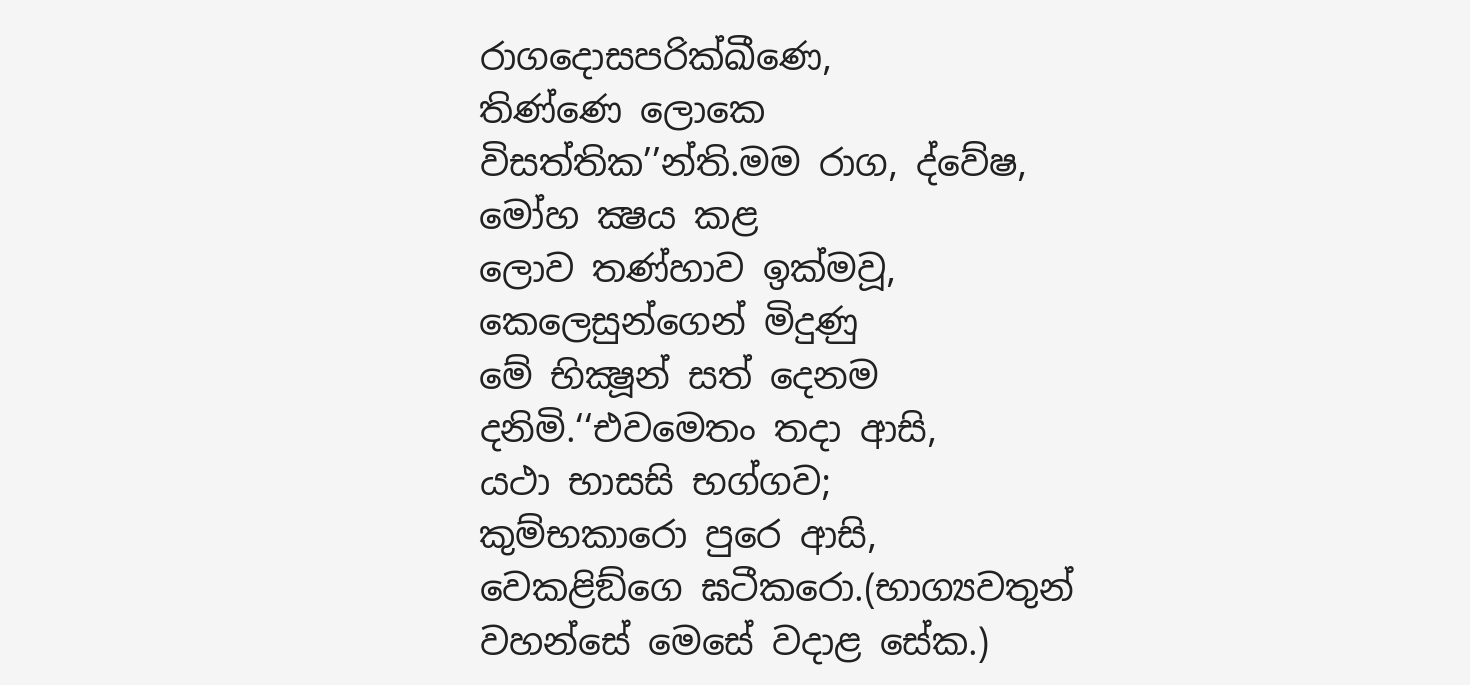රාගදොසපරික්ඛීණෙ,
තිණ්ණෙ ලොකෙ විසත්තික’’න්ති.මම රාග, ද්වේෂ, මෝහ ක්‍ෂය කළ
ලොව තණ්හාව ඉක්මවූ,
කෙලෙසුන්ගෙන් මිදුණු
මේ භික්‍ෂූන් සත් දෙනම දනිමි.‘‘එවමෙතං තදා ආසි,
යථා භාසසි භග්ගව;
කුම්භකාරො පුරෙ ආසි,
වෙකළිඞ්ගෙ ඝටීකරො.(භාග්‍යවතුන් වහන්සේ මෙසේ වදාළ සේක.)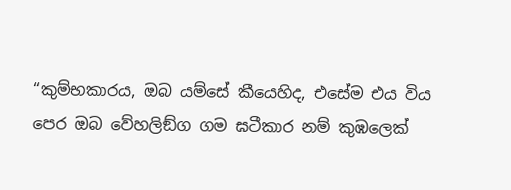“කුම්භකාරය, ඔබ යම්සේ කීයෙහිද, එසේම එය විය
පෙර ඔබ වේහලිඞ්ග ගම ඝටීකාර නම් කුඹලෙක්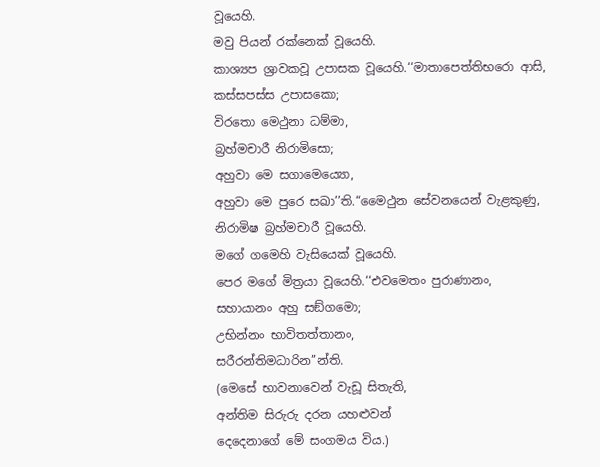වූයෙහි.
මවු පියන් රක්නෙක් වූයෙහි.
කාශ්‍යප ශ්‍රාවකවූ උපාසක වූයෙහි.‘‘මාතාපෙත්තිභරො ආසි,
කස්සපස්ස උපාසකො;
විරතො මෙථුනා ධම්මා,
බ්‍රහ්මචාරී නිරාමිසො;
අහුවා මෙ සගාමෙය්‍යො,
අහුවා මෙ පුරෙ සඛා’’ති.“මෛථුන සේවනයෙන් වැළකුණු,
නිරාමිෂ බ්‍රහ්මචාරී වූයෙහි.
මගේ ගමෙහි වැසියෙක් වූයෙහි.
පෙර මගේ මිත්‍රයා වූයෙහි.‘‘එවමෙතං පුරාණානං,
සහායානං අහු සඞ්ගමො;
උභින්නං භාවිතත්තානං,
සරීරන්තිමධාරින’’න්ති.
(මෙසේ භාවනාවෙන් වැඩූ සිතැති,
අන්තිම සිරුරු දරන යහළුවන්
දෙදෙනාගේ මේ සංගමය විය.)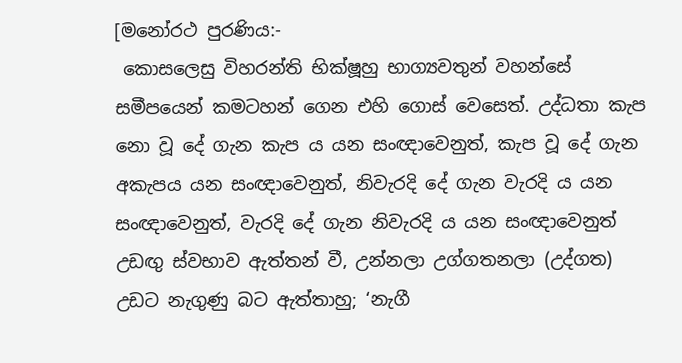[මනෝරථ පුරණිය:-
 කොසලෙසු විහරන්ති භික්ෂූහු භාග්‍යවතුන් වහන්සේ සමීපයෙන් කමටහන් ගෙන එහි ගොස් වෙසෙත්. උද්ධතා කැප නො වූ දේ ගැන කැප ය යන සංඥාවෙනුත්, කැප වූ දේ ගැන අකැපය යන සංඥාවෙනුත්, නිවැරදි දේ ගැන වැරදි ය යන සංඥාවෙනුත්, වැරදි දේ ගැන නිවැරදි ය යන සංඥාවෙනුත් උඩඟු ස්වභාව ඇත්තන් වී, උන්නලා උග්ගතනලා (උද්ගත) උඩට නැගුණු බට ඇත්තාහු; ‘නැගී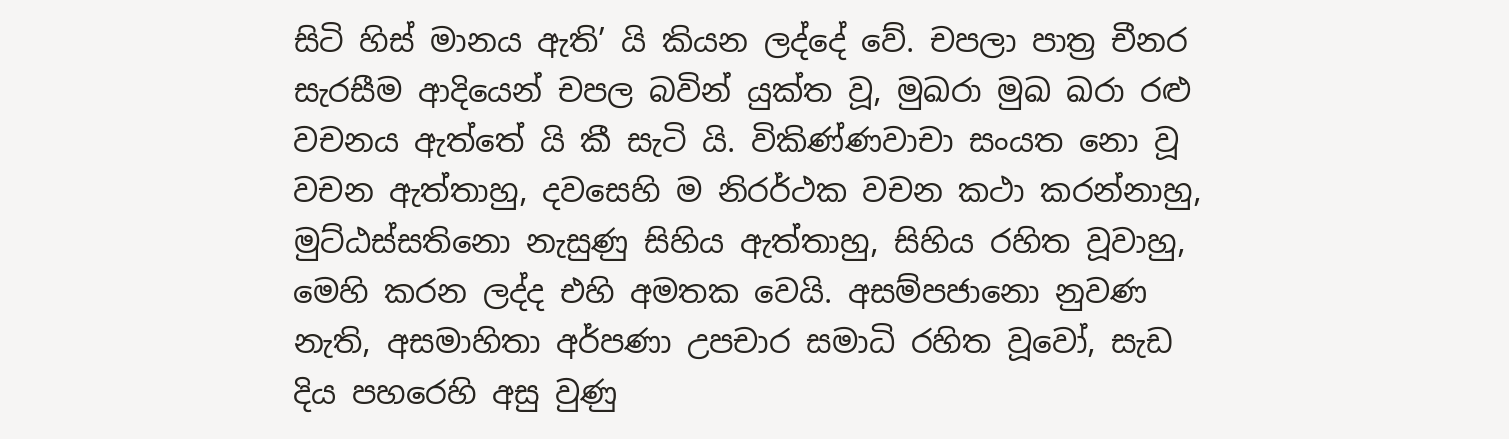සිටි හිස් මානය ඇති’ යි කියන ලද්දේ වේ. චපලා පාත්‍ර චීනර සැරසීම ආදියෙන් චපල බවින් යුක්ත වූ, මුඛරා මුඛ ඛරා රළු වචනය ඇත්තේ යි කී සැටි යි. විකිණ්ණවාචා සංයත නො වූ වචන ඇත්තාහු, දවසෙහි ම නිරර්ථක වචන කථා කරන්නාහු, මුට්ඨස්සතිනො නැසුණු සිහිය ඇත්තාහු, සිහිය රහිත වූවාහු, මෙහි කරන ලද්ද එහි අමතක වෙයි. අසම්පජානො නුවණ නැති, අසමාහිතා අර්පණා උපචාර සමාධි රහිත වූවෝ, සැඩ දිය පහරෙහි අසු වුණු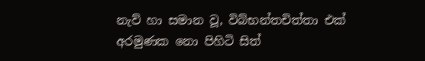නැව් හා සමාන වූ, විබ්භන්තචිත්තා එක් අරමුණක නො පිහිටි සිත්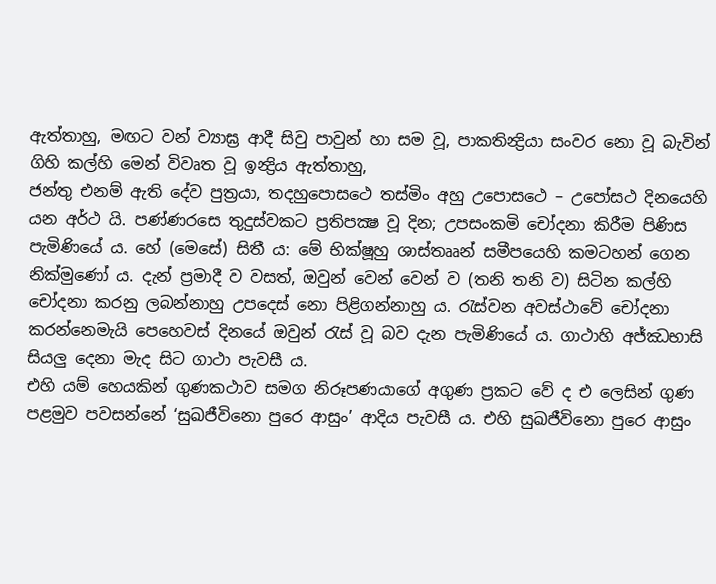ඇත්තාහු, මඟට වන් ව්‍යාඝ්‍ර ආදී සිවු පාවුන් හා සම වූ, පාකතින්‍ද්‍රියා සංවර නො වූ බැවින් ගිහි කල්හි මෙන් විවෘත වූ ඉන්‍ද්‍රිය ඇත්තාහු,
ජන්තු එනම් ඇති දේව පුත්‍රයා, තදහුපොසථෙ තස්මිං අහු උපොසථෙ – උපෝසථ දිනයෙහි යන අර්ථ යි. පණ්ණරසෙ තුදුස්වකට ප්‍රතිපක්‍ෂ වූ දින; උපසංකමි චෝදනා කිරීම පිණිස පැමිණියේ ය. හේ (මෙසේ) සිතී ය: මේ භික්ෂූහු ශාස්තෲන් සමීපයෙහි කමටහන් ගෙන නික්මුණෝ ය. දැන් ප්‍රමාදී ව වසත්, ඔවුන් වෙන් වෙන් ව (තනි තනි ව) සිටින කල්හි චෝදනා කරනු ලබන්නාහු උපදෙස් නො පිළිගන්නාහු ය. රැස්වන අවස්ථාවේ චෝදනා කරන්නෙමැයි පෙහෙවස් දිනයේ ඔවුන් රැස් වූ බව දැන පැමිණියේ ය. ගාථාහි අජ්ඣභාසි සියලු දෙනා මැද සිට ගාථා පැවසී ය.
එහි යම් හෙයකින් ගුණකථාව සමග නිරූපණයාගේ අගුණ ප්‍රකට වේ ද එ ලෙසින් ගුණ පළමුව පවසන්නේ ‘සුඛජීවිනො පුරෙ ආසුං’ ආදිය පැවසී ය. එහි සුඛජීවිනො පුරෙ ආසුං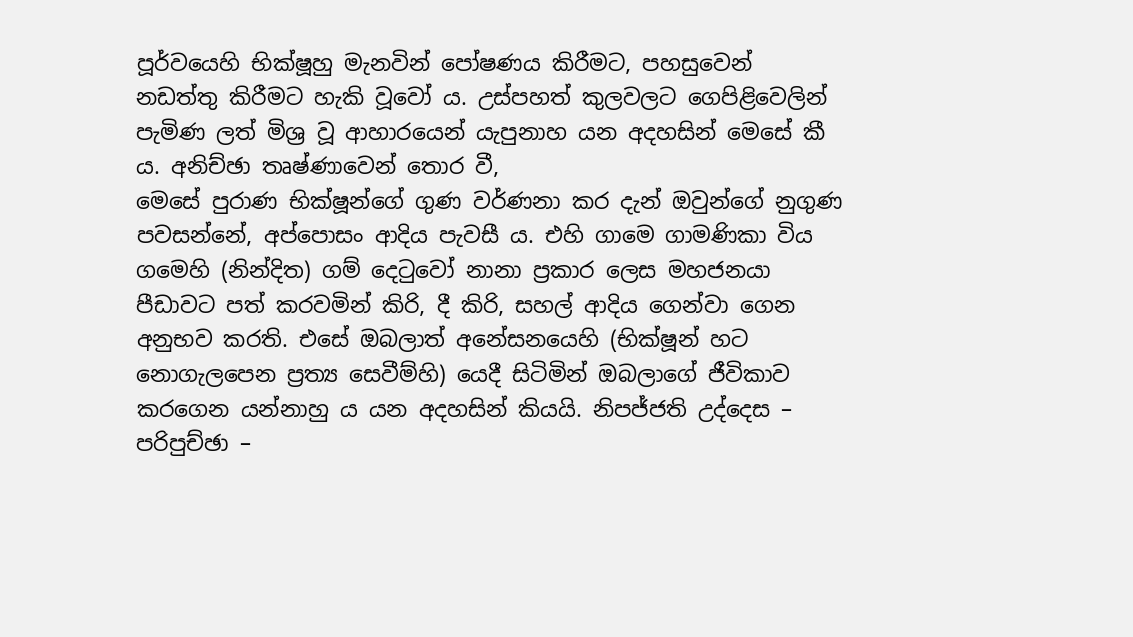පූර්වයෙහි භික්ෂූහු මැනවින් පෝෂණය කිරීමට, පහසුවෙන් නඩත්තු කිරීමට හැකි වූවෝ ය. උස්පහත් කුලවලට ගෙපිළිවෙලින් පැමිණ ලත් මිශ්‍ර වූ ආහාරයෙන් යැපුනාහ යන අදහසින් මෙසේ කී ය. අනිච්ඡා තෘෂ්ණාවෙන් තොර වී,
මෙසේ පුරාණ භික්ෂූන්ගේ ගුණ වර්ණනා කර දැන් ඔවුන්ගේ නුගුණ පවසන්නේ, අප්පොසං ආදිය පැවසී ය. එහි ගාමෙ ගාමණිකා විය ගමෙහි (නින්දිත) ගම් දෙටුවෝ නානා ප්‍රකාර ලෙස මහජනයා පීඩාවට පත් කරවමින් කිරි, දී කිරි, සහල් ආදිය ගෙන්වා ගෙන අනුභව කරති. එසේ ඔබලාත් අනේසනයෙහි (භික්ෂූන් හට නොගැලපෙන ප්‍රත්‍ය සෙවීම්හි) යෙදී සිටිමින් ඔබලාගේ ජීවිකාව කරගෙන යන්නාහු ය යන අදහසින් කියයි. නිපජ්ජති උද්දෙස – පරිපුච්ඡා –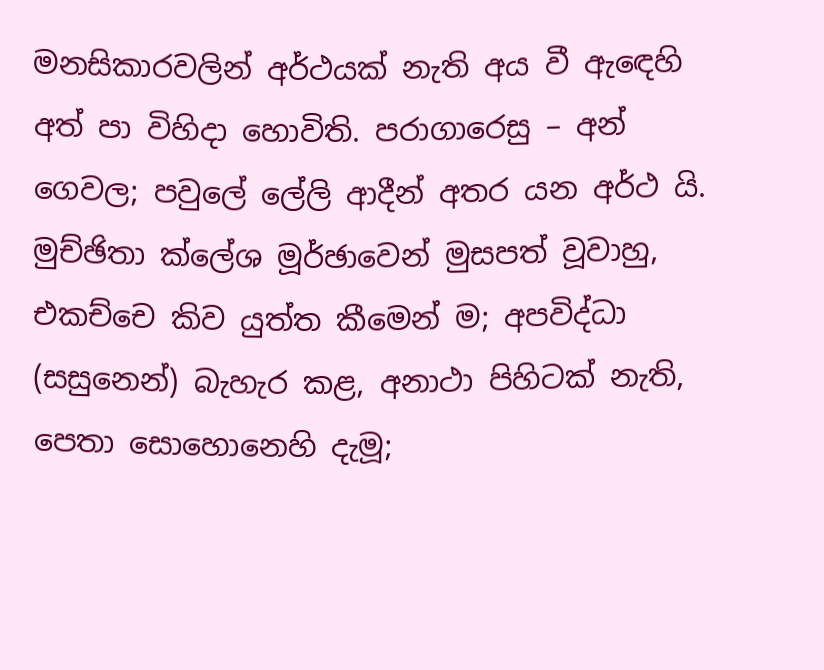මනසිකාරවලින් අර්ථයක් නැති අය වී ඇඳෙහි අත් පා විහිදා හොවිති. පරාගාරෙසු – අන් ගෙවල; පවුලේ ලේලි ආදීන් අතර යන අර්ථ යි. මුච්ඡිතා ක්ලේශ මූර්ඡාවෙන් මුසපත් වූවාහු,
එකච්චෙ කිව යුත්ත කීමෙන් ම; අපවිද්ධා (සසුනෙන්) බැහැර කළ, අනාථා පිහිටක් නැති, පෙතා සොහොනෙහි දැමූ;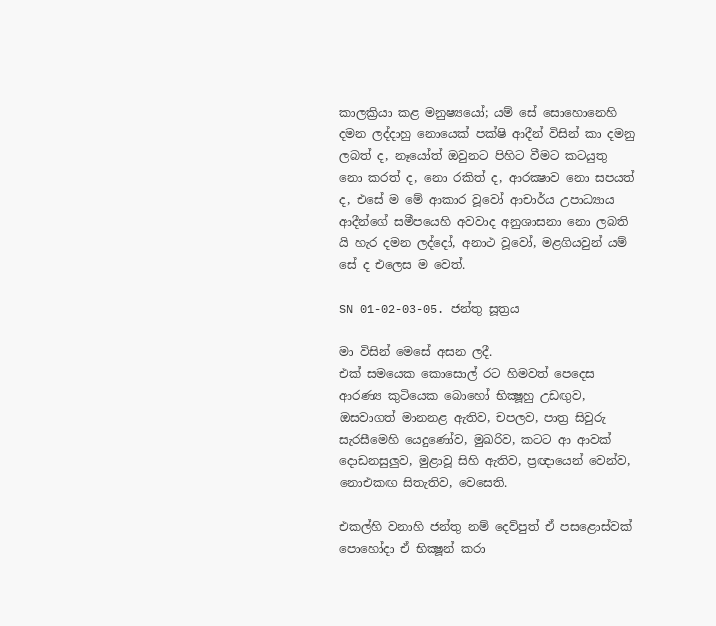කාලක්‍රියා කළ මනුෂ්‍යයෝ; යම් සේ සොහොනෙහි දමන ලද්දාහු නොයෙක් පක්ෂි ආදීන් විසින් කා දමනු ලබත් ද, නෑයෝත් ඔවුනට පිහිට වීමට කටයුතු නො කරත් ද, නො රකිත් ද, ආරක්‍ෂාව නො සපයත් ද, එසේ ම මේ ආකාර වූවෝ ආචාර්ය උපාධ්‍යාය ආදීන්ගේ සමීපයෙහි අවවාද අනුශාසනා නො ලබති යි හැර දමන ලද්දෝ, අනාථ වූවෝ, මළගියවුන් යම් සේ ද එලෙස ම වෙත්.

SN 01-02-03-05. ජන්තු සූත්‍රය

මා විසින් මෙසේ අසන ලදී.
එක් සමයෙක කොසොල් රට හිමවත් පෙදෙස ආරණ්‍ය කුටියෙක බොහෝ භික්‍ෂූහු උඩඟුව, ඔසවාගත් මානනළ ඇතිව, චපලව, පාත්‍ර සිවුරු සැරසීමෙහි යෙදුණෝව, මුඛරිව, කටට ආ ආවක් දොඩනසුලුව, මුළාවූ සිහි ඇතිව, ප්‍රඥායෙන් වෙන්ව, නොඑකඟ සිතැතිව, වෙසෙති.

එකල්හි වනාහි ජන්තු නම් දෙව්පුත් ඒ පසළොස්වක් පොහෝදා ඒ භික්‍ෂූන් කරා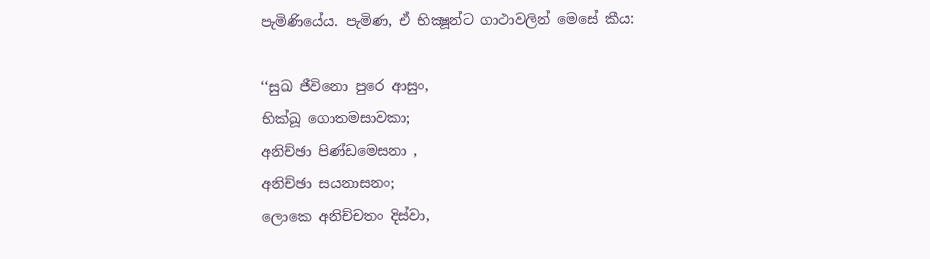පැමිණියේය. පැමිණ, ඒ භික්‍ෂූන්ට ගාථාවලින් මෙසේ කීය:

‘‘සුඛ ජීවිනො පුරෙ ආසුං,
භික්ඛූ ගොතමසාවකා;
අනිච්ඡා පිණ්ඩමෙසනා ,
අනිච්ඡා සයනාසනං;
ලොකෙ අනිච්චතං දිස්වා,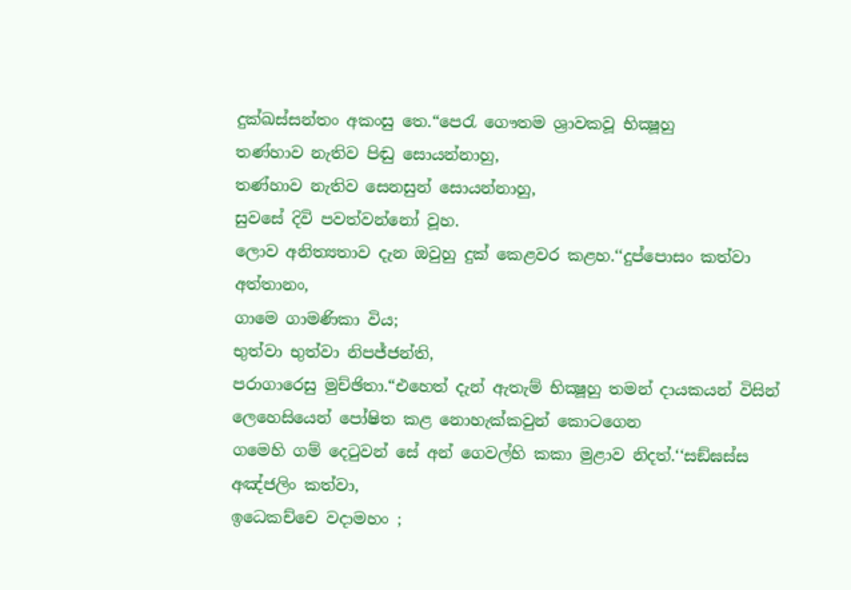දුක්ඛස්සන්තං අකංසු තෙ.“පෙරැ ගෞතම ශ්‍රාවකවූ භික්‍ෂූහු
තණ්හාව නැතිව පිඬු සොයන්නාහු,
තණ්හාව නැතිව සෙනසුන් සොයන්නාහු,
සුවසේ දිවි පවත්වන්නෝ වූහ.
ලොව අනිත්‍යතාව දැන ඔවුහු දුක් කෙළවර කළහ.‘‘දුප්පොසං කත්වා අත්තානං,
ගාමෙ ගාමණිකා විය;
භුත්වා භුත්වා නිපජ්ජන්ති,
පරාගාරෙසු මුච්ඡිතා.“එහෙත් දැන් ඇතැම් භික්‍ෂූහු තමන් දායකයන් විසින්
ලෙහෙසියෙන් පෝෂිත කළ නොහැක්කවුන් කොටගෙන
ගමෙහි ගම් දෙටුවන් සේ අන් ගෙවල්හි කකා මුළාව නිදත්.‘‘සඞ්ඝස්ස අඤ්ජලිං කත්වා,
ඉධෙකච්චෙ වදාමහං ;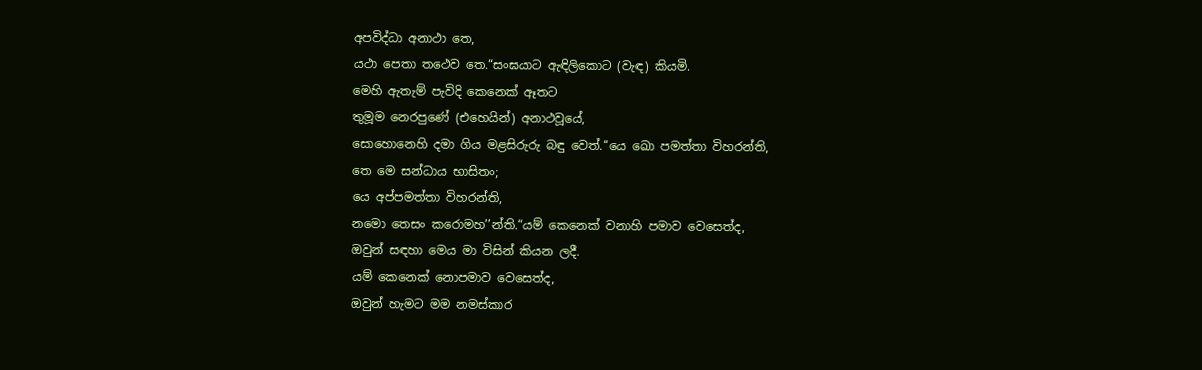අපවිද්ධා අනාථා තෙ,
යථා පෙතා තථෙව තෙ.“සංඝයාට ඇඳිලිකොට (වැඳ) කියමි.
මෙහි ඇතැම් පැවිදි කෙනෙක් ඈතට
තුමූම නෙරපුණේ (එහෙයින්) අනාථවූයේ,
සොහොනෙහි දමා ගිය මළසිරුරු බඳු වෙත්.‘‘යෙ ඛො පමත්තා විහරන්ති,
තෙ මෙ සන්ධාය භාසිතං;
යෙ අප්පමත්තා විහරන්ති,
නමො තෙසං කරොමහ’’න්ති.“යම් කෙනෙක් වනාහි පමාව වෙසෙත්ද,
ඔවුන් සඳහා මෙය මා විසින් කියන ලදී.
යම් කෙනෙක් නොපමාව වෙසෙත්ද,
ඔවුන් හැමට මම නමස්කාර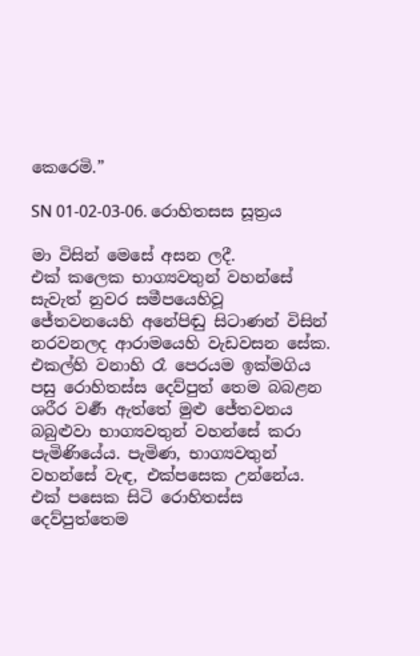කෙරෙමි.”

SN 01-02-03-06. රොහිතසස සූත්‍රය

මා විසින් මෙසේ අසන ලදී.
එක් කලෙක භාග්‍යවතුන් වහන්සේ සැවැත් නුවර සමීපයෙහිවූ ජේතවනයෙහි අනේපිඬු සිටාණන් විසින් නරවනලද ආරාමයෙහි වැඩවසන සේක. එකල්හි වනාහි රෑ පෙරයම ඉක්මගිය පසු රොහිතස්ස දෙව්පුත් තෙම බබළන ශරීර වර්‍ණ ඇත්තේ මුළු ජේතවනය බබුළුවා භාග්‍යවතුන් වහන්සේ කරා පැමිණියේය. පැමිණ, භාග්‍යවතුන් වහන්සේ වැඳ, එක්පසෙක උන්නේය. එක් පසෙක සිටි රොහිතස්ස දෙව්පුත්තෙම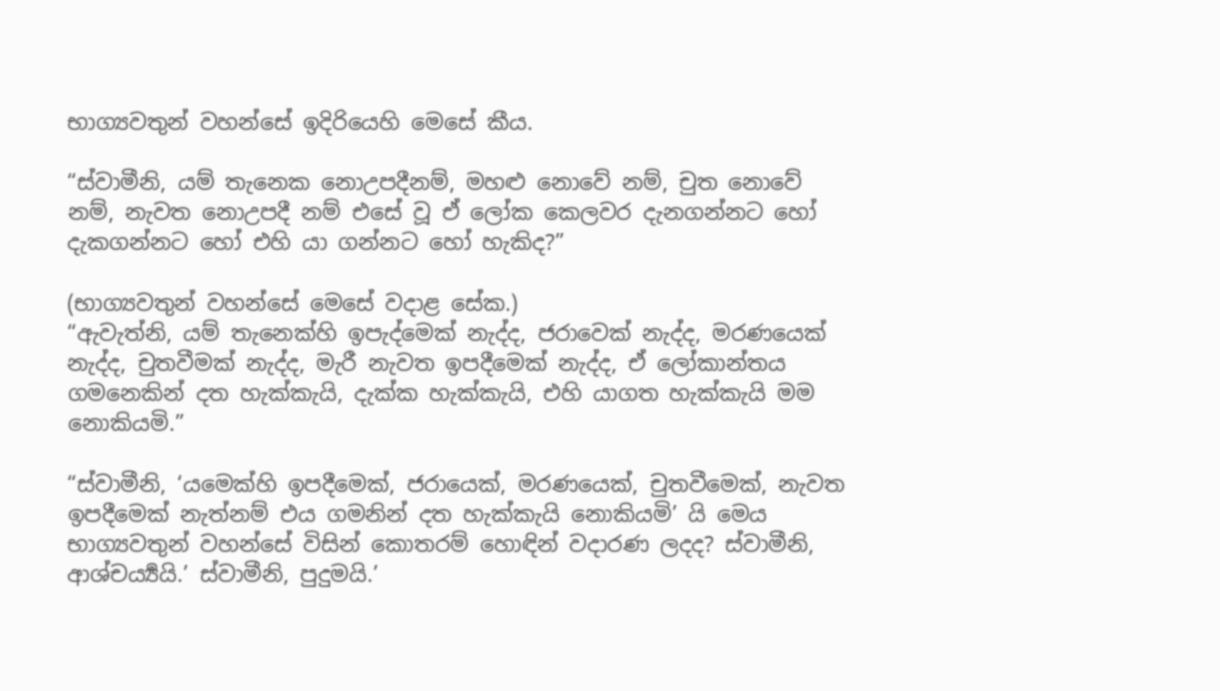භාග්‍යවතුන් වහන්සේ ඉදිරියෙහි මෙසේ කීය.

“ස්වාමීනි, යම් තැනෙක නොඋපදීනම්, මහළු නොවේ නම්, චුත නොවේ නම්, නැවත නොඋපදී නම් එසේ වූ ඒ ලෝක කෙලවර දැනගන්නට හෝ දැකගන්නට හෝ එහි යා ගන්නට හෝ හැකිද?”

(භාග්‍යවතුන් වහන්සේ මෙසේ වදාළ සේක.)
“ඇවැත්නි, යම් තැනෙක්හි ඉපැද්මෙක් නැද්ද, ජරාවෙක් නැද්ද, මරණයෙක් නැද්ද, චුතවීමක් නැද්ද, මැරී නැවත ඉපදීමෙක් නැද්ද, ඒ ලෝකාන්තය ගමනෙකින් දත හැක්කැයි, දැක්ක හැක්කැයි, එහි යාගත හැක්කැයි මම නොකියමි.”

“ස්වාමීනි, ‘යමෙක්හි ඉපදීමෙක්, ජරායෙක්, මරණයෙක්, චුතවීමෙක්, නැවත ඉපදීමෙක් නැත්නම් එය ගමනින් දත හැක්කැයි නොකියමි’ යි මෙය භාග්‍යවතුන් වහන්සේ විසින් කොතරම් හොඳින් වදාරණ ලදද? ස්වාමීනි, ආශ්චර්‍ය්‍යයි.’ ස්වාමීනි, පුදුමයි.’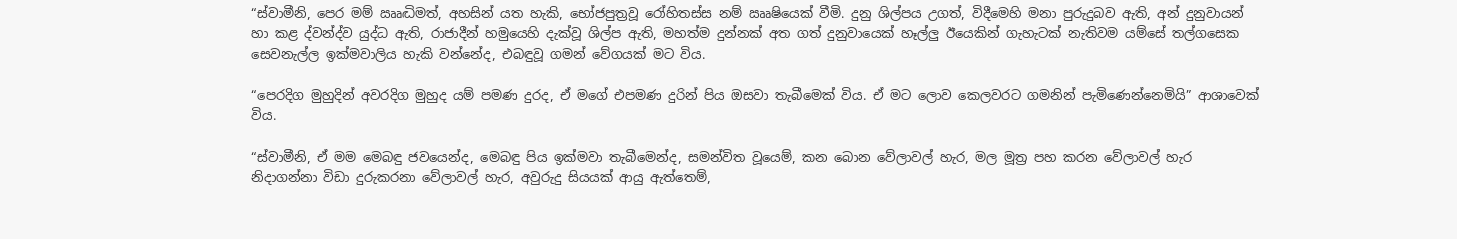“ස්වාමීනි, පෙර මම් ඎද්‍ධිමත්, අහසින් යත හැකි, භෝජපුත්‍රවූ රෝහිතස්ස නම් ඎෂියෙක් වීමි. දුනු ශිල්පය උගත්, විදීමෙහි මනා පුරුදුබව ඇති, අන් දුනුවායන් හා කළ ද්වන්ද්ව යුද්ධ ඇති, රාජාදීන් හමුයෙහි දැක්වූ ශිල්ප ඇති, මහත්ම දුන්නක් අත ගත් දුනුවායෙක් හෑල්ලු ඊයෙකින් ගැහැටක් නැතිවම යම්සේ තල්ගසෙක සෙවනැල්ල ඉක්මවාලිය හැකි වන්නේද, එබඳුවූ ගමන් වේගයක් මට විය.

“පෙරදිග මුහුදින් අවරදිග මුහුද යම් පමණ දුරද, ඒ මගේ එපමණ දුරින් පිය ඔසවා තැබීමෙක් විය. ඒ මට ලොව කෙලවරට ගමනින් පැමිණෙන්නෙමියි” ආශාවෙක් විය.

“ස්වාමීනි, ඒ මම මෙබඳු ජවයෙන්ද, මෙබඳු පිය ඉක්මවා තැබීමෙන්ද, සමන්විත වූයෙම්, කන බොන වේලාවල් හැර, මල මූත්‍ර පහ කරන වේලාවල් හැර නිදාගන්නා විඩා දුරුකරනා වේලාවල් හැර, අවුරුදු සියයක් ආයු ඇත්තෙම්,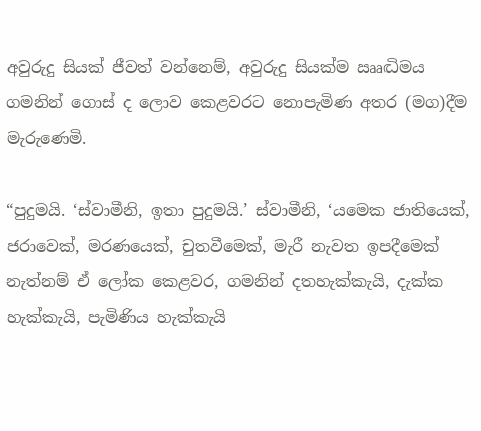අවුරුදු සියක් ජීවත් වන්නෙම්, අවුරුදු සියක්ම ඎද්‍ධිමය ගමනින් ගොස් ද ලොව කෙළවරට නොපැමිණ අතර (මග)දීම මැරුණෙමි.

“පුදුමයි. ‘ස්වාමීනි, ඉතා පුදුමයි.’ ස්වාමීනි, ‘යමෙක ජාතියෙක්, ජරාවෙක්, මරණයෙක්, චුතවීමෙක්, මැරී නැවත ඉපදීමෙක් නැත්නම් ඒ ලෝක කෙළවර, ගමනින් දතහැක්කැයි, දැක්ක හැක්කැයි, පැමිණිය හැක්කැයි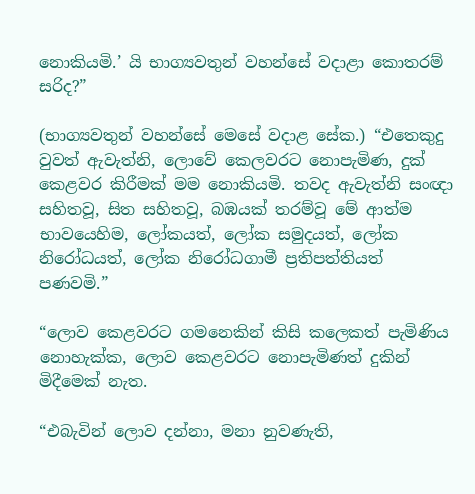නොකියමි.’ යි භාග්‍යවතුන් වහන්සේ වදාළා කොතරම් සරිද?”

(භාග්‍යවතුන් වහන්සේ මෙසේ වදාළ සේක.) “එතෙකුදු වුවත් ඇවැත්නි, ලොවේ කෙලවරට නොපැමිණ, දුක් කෙළවර කිරීමක් මම නොකියමි. තවද ඇවැත්නි සංඥා සහිතවූ, සිත සහිතවූ, බඹයක් තරම්වූ මේ ආත්ම භාවයෙහිම, ලෝකයත්, ලෝක සමුදයත්, ලෝක නිරෝධයත්, ලෝක නිරෝධගාමී ප්‍රතිපත්තියත් පණවමි.”

“ලොව කෙළවරට ගමනෙකින් කිසි කලෙකත් පැමිණිය නොහැක්ක, ලොව කෙළවරට නොපැමිණත් දුකින් මිදීමෙක් නැත.

“එබැවින් ලොව දන්නා, මනා නුවණැති,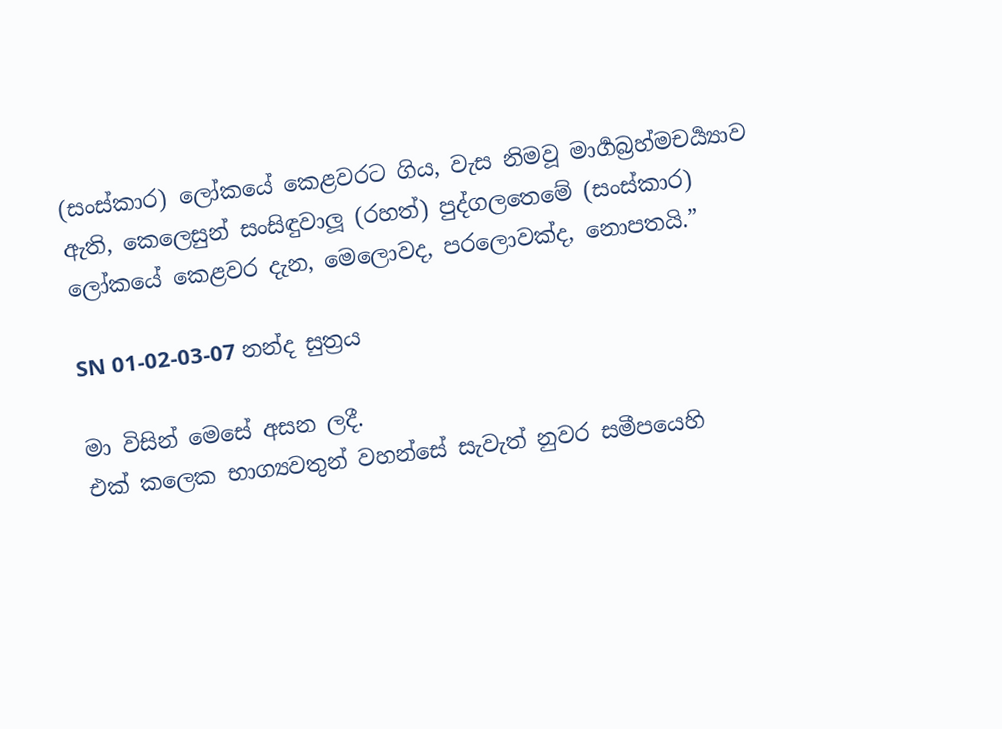(සංස්කාර) ලෝකයේ කෙළවරට ගිය, වැස නිමවූ මාර්‍ගබ්‍රහ්මචර්‍ය්‍යාව ඇති, කෙලෙසුන් සංසිඳුවාලූ (රහත්) පුද්ගලතෙමේ (සංස්කාර) ලෝකයේ කෙළවර දැන, මෙලොවද, පරලොවක්ද, නොපතයි.”

SN 01-02-03-07 නන්ද සුත්‍රය

මා විසින් මෙසේ අසන ලදී.
එක් කලෙක භාග්‍යවතුන් වහන්සේ සැවැත් නුවර සමීපයෙහි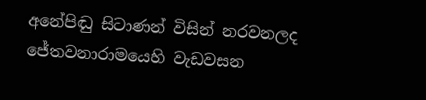අනේපිඬු සිටාණන් විසින් නරවනලද ජේතවනාරාමයෙහි වැඩවසන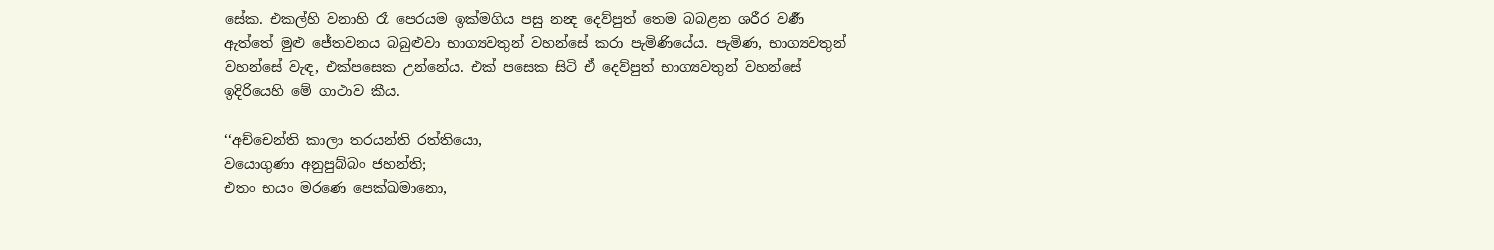සේක. එකල්හි වනාහි රෑ පෙරයම ඉක්මගිය පසු නන්‍ද දෙව්පුත් තෙම බබළන ශරීර වර්‍ණ ඇත්තේ මුළු ජේතවනය බබුළුවා භාග්‍යවතුන් වහන්සේ කරා පැමිණියේය. පැමිණ, භාග්‍යවතුන් වහන්සේ වැඳ, එක්පසෙක උන්නේය. එක් පසෙක සිටි ඒ දෙව්පුත් භාග්‍යවතුන් වහන්සේ ඉදිරියෙහි මේ ගාථාව කීය.

‘‘අච්චෙන්ති කාලා තරයන්ති රත්තියො,
වයොගුණා අනුපුබ්බං ජහන්ති;
එතං භයං මරණෙ පෙක්ඛමානො,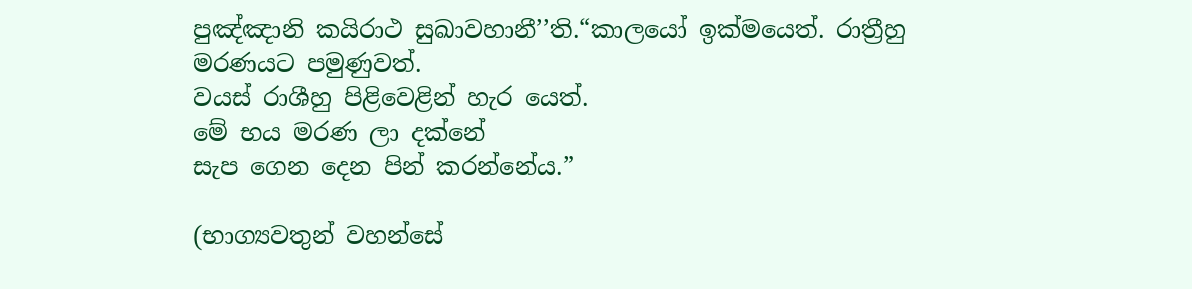පුඤ්ඤානි කයිරාථ සුඛාවහානී’’ති.“කාලයෝ ඉක්මයෙත්. රාත්‍රීහු මරණයට පමුණුවත්.
වයස් රාශීහු පිළිවෙළින් හැර යෙත්.
මේ භය මරණ ලා දක්නේ
සැප ගෙන දෙන පින් කරන්නේය.”

(භාග්‍යවතුන් වහන්සේ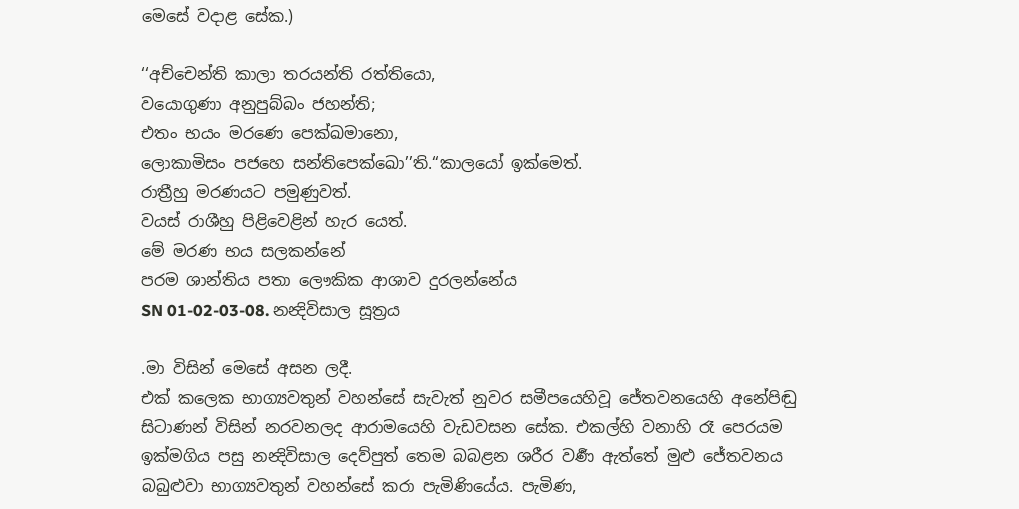මෙසේ වදාළ සේක.)

‘‘අච්චෙන්ති කාලා තරයන්ති රත්තියො,
වයොගුණා අනුපුබ්බං ජහන්ති;
එතං භයං මරණෙ පෙක්ඛමානො,
ලොකාමිසං පජහෙ සන්තිපෙක්ඛො’’ති.“කාලයෝ ඉක්මෙත්.
රාත්‍රීහු මරණයට පමුණුවත්.
වයස් රාශීහු පිළිවෙළින් හැර යෙත්.
මේ මරණ භය සලකන්නේ
පරම ශාන්තිය පතා ලෞකික ආශාව දුරලන්නේය
SN 01-02-03-08. නන්‍දිවිසාල සූත්‍රය

.මා විසින් මෙසේ අසන ලදී.
එක් කලෙක භාග්‍යවතුන් වහන්සේ සැවැත් නුවර සමීපයෙහිවූ ජේතවනයෙහි අනේපිඬු සිටාණන් විසින් නරවනලද ආරාමයෙහි වැඩවසන සේක. එකල්හි වනාහි රෑ පෙරයම ඉක්මගිය පසු නන්‍දිවිසාල දෙව්පුත් තෙම බබළන ශරීර වර්‍ණ ඇත්තේ මුළු ජේතවනය බබුළුවා භාග්‍යවතුන් වහන්සේ කරා පැමිණියේය. පැමිණ,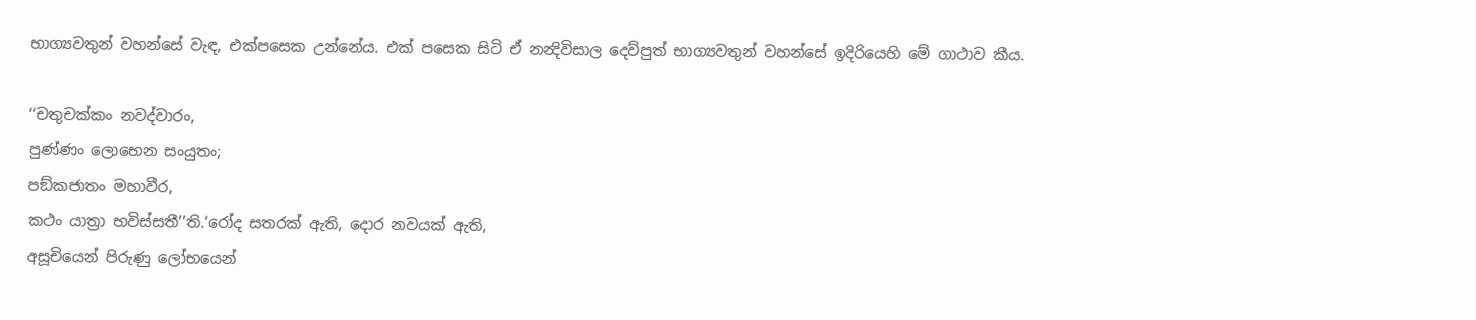භාග්‍යවතුන් වහන්සේ වැඳ, එක්පසෙක උන්නේය. එක් පසෙක සිටි ඒ නන්‍දිවිසාල දෙව්පුත් භාග්‍යවතුන් වහන්සේ ඉදිරියෙහි මේ ගාථාව කීය.

‘‘චතුචක්කං නවද්වාරං,
පුණ්ණං ලොභෙන සංයුතං;
පඞ්කජාතං මහාවීර,
කථං යාත්‍රා භවිස්සතී’’ති.‘රෝද සතරක් ඇති, දොර නවයක් ඇති,
අසූචියෙන් පිරුණු ලෝභයෙන්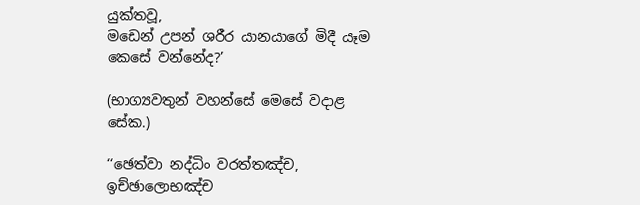යුක්තවූ,
මඩෙන් උපන් ශරීර යානයාගේ මිදී යෑම
කෙසේ වන්නේද?’

(භාග්‍යවතුන් වහන්සේ මෙසේ වදාළ සේක.)

‘‘ඡෙත්වා නද්ධිං වරත්තඤ්ච,
ඉච්ඡාලොභඤ්ච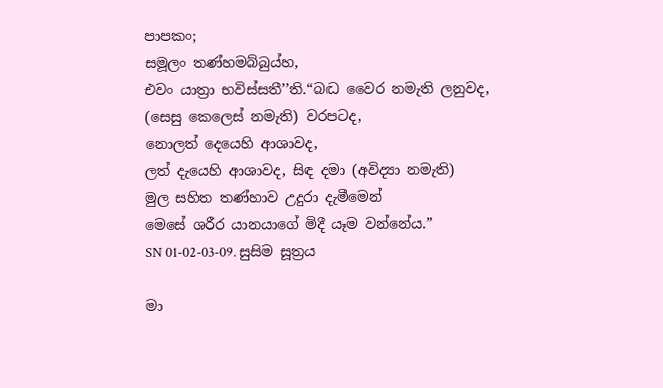පාපකං;
සමූලං තණ්හමබ්බුය්හ,
එවං යාත්‍රා භවිස්සතී’’ති.“බද්‍ධ වෛර නමැති ලනුවද,
(සෙසු කෙලෙස් නමැති) වරපටද,
නොලත් දෙයෙහි ආශාවද,
ලත් දැයෙහි ආශාවද, සිඳ දමා (අවිද්‍යා නමැති)
මුල සහිත තණ්හාව උදුරා දැමීමෙන්
මෙසේ ශරීර යානයාගේ මිදී යෑම වන්නේය.”
SN 01-02-03-09. සුසිම සූත්‍රය

මා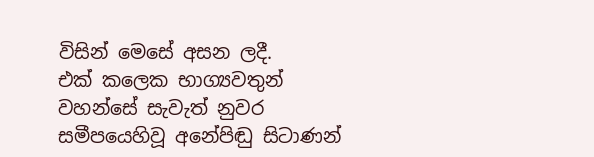විසින් මෙසේ අසන ලදී.
එක් කලෙක භාග්‍යවතුන් වහන්සේ සැවැත් නුවර සමීපයෙහිවූ අනේපිඬු සිටාණන්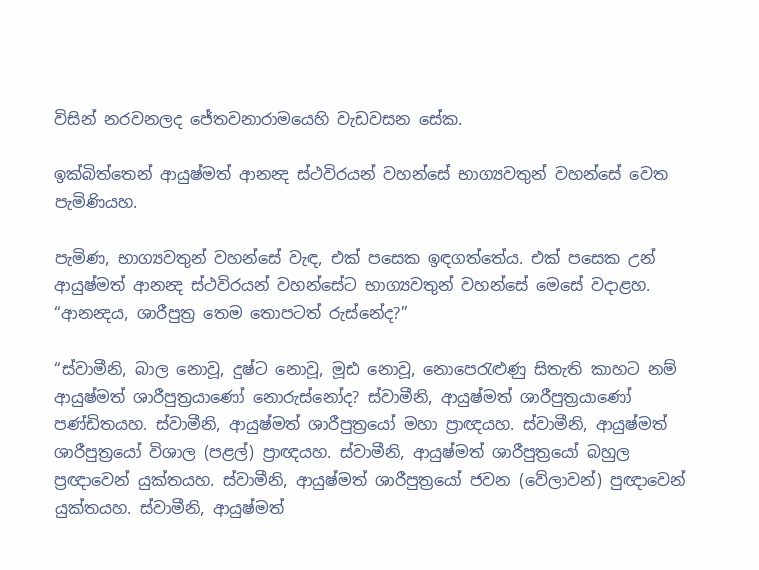විසින් නරවනලද ජේතවනාරාමයෙහි වැඩවසන සේක.

ඉක්බිත්තෙන් ආයුෂ්මත් ආනන්‍ද ස්ථවිරයන් වහන්සේ භාග්‍යවතුන් වහන්සේ වෙත පැමිණියහ.

පැමිණ, භාග්‍යවතුන් වහන්සේ වැඳ, එක් පසෙක ඉඳගත්තේය. එක් පසෙක උන් ආයුෂ්මත් ආනන්‍ද ස්ථවිරයන් වහන්සේට භාග්‍යවතුන් වහන්සේ මෙසේ වදාළහ. “ආනන්‍දය, ශාරීපුත්‍ර තෙම තොපටත් රුස්නේද?”

“ස්වාමීනි, බාල නොවූ, දුෂ්ට නොවූ, මූඪ නොවූ, නොපෙරැළුණු සිතැති කාහට නම් ආයුෂ්මත් ශාරීපුත්‍රයාණෝ නොරුස්නෝද? ස්වාමීනි, ආයුෂ්මත් ශාරීපුත්‍රයාණෝ පණ්ඩිතයහ. ස්වාමීනි, ආයුෂ්මත් ශාරීපුත්‍රයෝ මහා ප්‍රාඥයහ. ස්වාමීනි, ආයුෂ්මත් ශාරීපුත්‍රයෝ විශාල (පළල්) ප්‍රාඥයහ. ස්වාමීනි, ආයුෂ්මත් ශාරීපුත්‍රයෝ බහුල ප්‍රඥාවෙන් යුක්තයහ. ස්වාමීනි, ආයුෂ්මත් ශාරීපුත්‍රයෝ ජවන (වේලාවන්) පුඥාවෙන් යුක්තයහ. ස්වාමීනි, ආයුෂ්මත්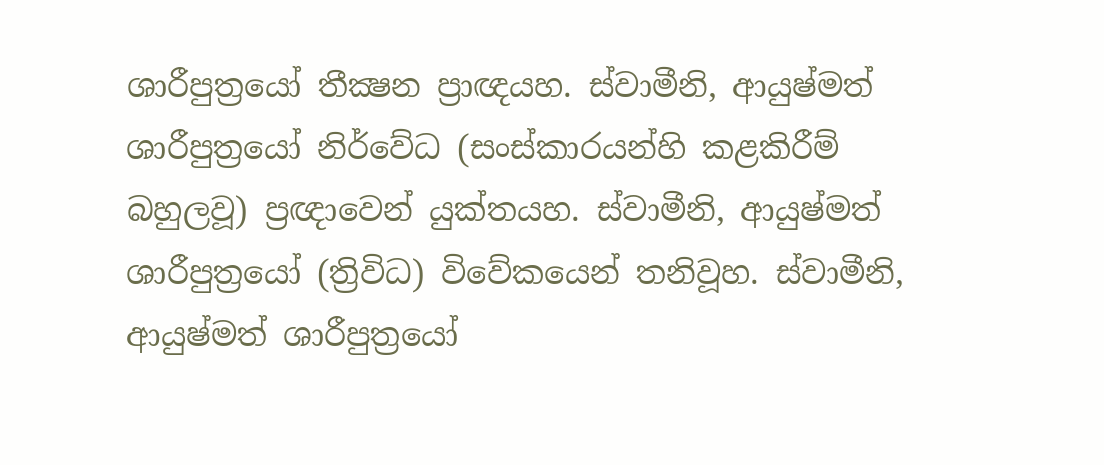ශාරීපුත්‍රයෝ තීක්‍ෂන ප්‍රාඥයහ. ස්වාමීනි, ආයුෂ්මත් ශාරීපුත්‍රයෝ නිර්වේධ (සංස්කාරයන්හි කළකිරීම් බහුලවූ) ප්‍රඥාවෙන් යුක්තයහ. ස්වාමීනි, ආයුෂ්මත් ශාරීපුත්‍රයෝ (ත්‍රිවිධ) විවේකයෙන් තනිවූහ. ස්වාමීනි, ආයුෂ්මත් ශාරීපුත්‍රයෝ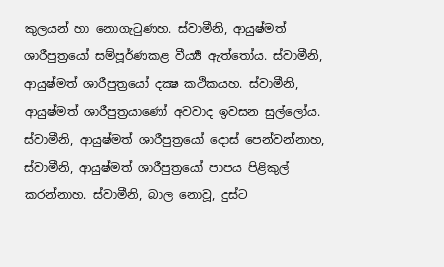කුලයන් හා නොගැටුණහ. ස්වාමීනි, ආයුෂ්මත් ශාරීපුත්‍රයෝ සම්පූර්ණකළ වීර්‍ය්‍ය ඇත්තෝය. ස්වාමීනි, ආයුෂ්මත් ශාරීපුත්‍රයෝ දක්‍ෂ කථිකයහ. ස්වාමීනි, ආයුෂ්මත් ශාරීපුත්‍රයාණෝ අවවාද ඉවසන සුල්ලෝය. ස්වාමීනි, ආයුෂ්මත් ශාරීපුත්‍රයෝ දොස් පෙන්වන්නාහ, ස්වාමීනි, ආයුෂ්මත් ශාරීපුත්‍රයෝ පාපය පිළිකුල් කරන්නාහ. ස්වාමීනි, බාල නොවූ, දුස්ට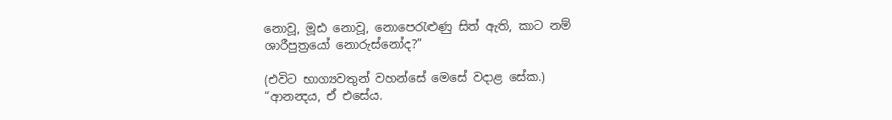නොවූ, මූඪ නොවූ, නොපෙරැළුණු සිත් ඇති, කාට නම් ශාරීපුත්‍රයෝ නොරුස්නෝද?”

(එවිට භාග්‍යවතුන් වහන්සේ මෙසේ වදාළ සේක.)
“ආනන්‍දය, ඒ එසේය.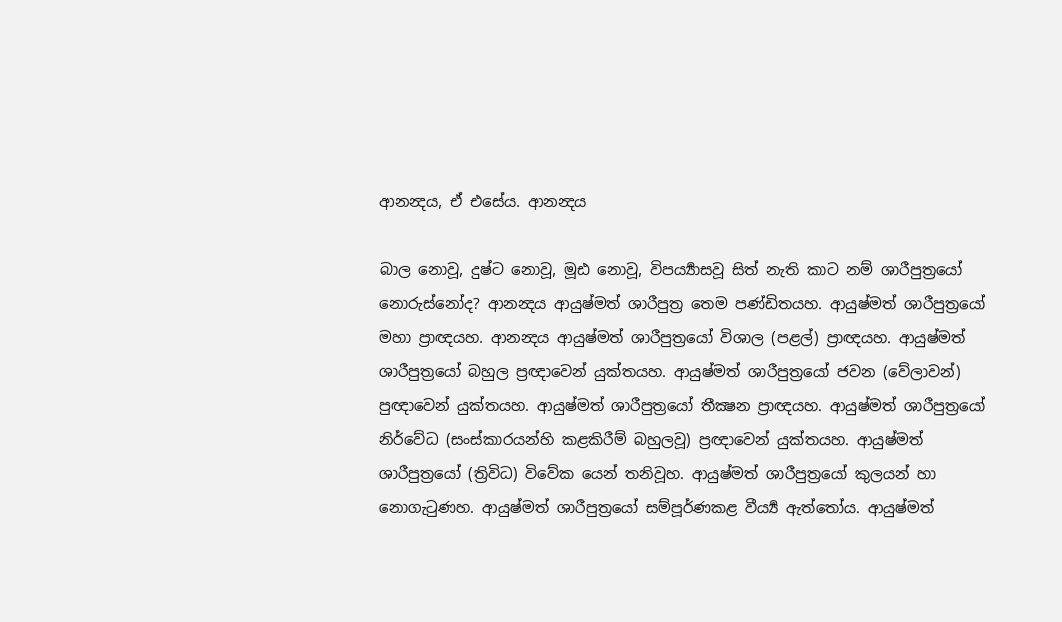ආනන්‍දය, ඒ එසේය. ආනන්‍දය

බාල නොවූ, දුෂ්ට නොවූ, මූඪ නොවූ, විපර්‍ය්‍යාසවූ සිත් නැති කාට නම් ශාරීපුත්‍රයෝ නොරුස්නෝද? ආනන්‍දය ආයුෂ්මත් ශාරීපුත්‍ර තෙම පණ්ඩිතයහ. ආයුෂ්මත් ශාරීපුත්‍රයෝ මහා ප්‍රාඥයහ. ආනන්‍දය ආයුෂ්මත් ශාරීපුත්‍රයෝ විශාල (පළල්) ප්‍රාඥයහ. ආයුෂ්මත් ශාරීපුත්‍රයෝ බහුල ප්‍රඥාවෙන් යුක්තයහ. ආයුෂ්මත් ශාරීපුත්‍රයෝ ජවන (වේලාවන්) පුඥාවෙන් යුක්තයහ. ආයුෂ්මත් ශාරීපුත්‍රයෝ තීක්‍ෂන ප්‍රාඥයහ. ආයුෂ්මත් ශාරීපුත්‍රයෝ නිර්වේධ (සංස්කාරයන්හි කළකිරීම් බහුලවූ) ප්‍රඥාවෙන් යුක්තයහ. ආයුෂ්මත් ශාරීපුත්‍රයෝ (ත්‍රිවිධ) විවේක යෙන් තනිවූහ. ආයුෂ්මත් ශාරීපුත්‍රයෝ කුලයන් හා නොගැටුණහ. ආයුෂ්මත් ශාරීපුත්‍රයෝ සම්පූර්ණකළ වීර්‍ය්‍ය ඇත්තෝය. ආයුෂ්මත්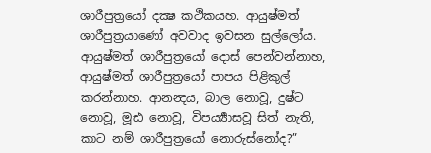ශාරීපුත්‍රයෝ දක්‍ෂ කථිකයහ. ආයුෂ්මත් ශාරීපුත්‍රයාණෝ අවවාද ඉවසන සුල්ලෝය. ආයුෂ්මත් ශාරීපුත්‍රයෝ දොස් පෙන්වන්නාහ, ආයුෂ්මත් ශාරීපුත්‍රයෝ පාපය පිළිකුල් කරන්නාහ. ආනන්‍දය, බාල නොවූ, දුෂ්ට නොවූ, මූඪ නොවූ, විපර්‍ය්‍යාසවූ සිත් නැති, කාට නම් ශාරීපුත්‍රයෝ නොරුස්නෝද?”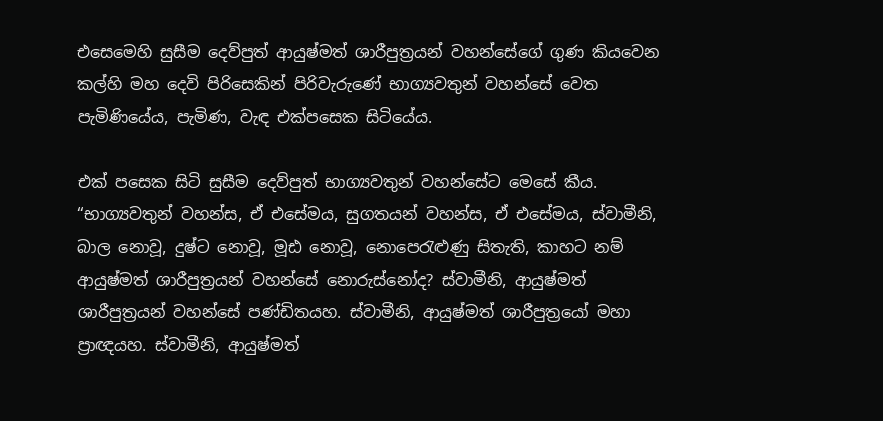එසෙමෙහි සුසීම දෙව්පුත් ආයුෂ්මත් ශාරීපුත්‍රයන් වහන්සේගේ ගුණ කියවෙන කල්හි මහ දෙවි පිරිසෙකින් පිරිවැරුණේ භාග්‍යවතුන් වහන්සේ වෙත පැමිණියේය, පැමිණ, වැඳ එක්පසෙක සිටියේය.

එක් පසෙක සිටි සුසීම දෙව්පුත් භාග්‍යවතුන් වහන්සේට මෙසේ කීය.
“භාග්‍යවතුන් වහන්ස, ඒ එසේමය, සුගතයන් වහන්ස, ඒ එසේමය, ස්වාමීනි, බාල නොවූ, දුෂ්ට නොවූ, මූඪ නොවූ, නොපෙරැළුණු සිතැති, කාහට නම් ආයුෂ්මත් ශාරීපුත්‍රයන් වහන්සේ නොරුස්නෝද? ස්වාමීනි, ආයුෂ්මත් ශාරීපුත්‍රයන් වහන්සේ පණ්ඩිතයහ. ස්වාමීනි, ආයුෂ්මත් ශාරීපුත්‍රයෝ මහා ප්‍රාඥයහ. ස්වාමීනි, ආයුෂ්මත්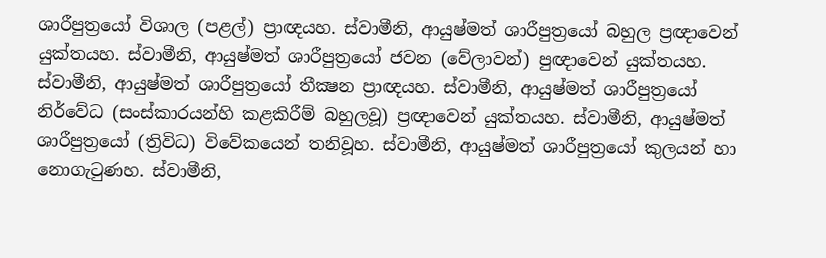ශාරීපුත්‍රයෝ විශාල (පළල්) ප්‍රාඥයහ. ස්වාමීනි, ආයුෂ්මත් ශාරීපුත්‍රයෝ බහුල ප්‍රඥාවෙන් යුක්තයහ. ස්වාමීනි, ආයුෂ්මත් ශාරීපුත්‍රයෝ ජවන (වේලාවන්) පුඥාවෙන් යුක්තයහ. ස්වාමීනි, ආයුෂ්මත් ශාරීපුත්‍රයෝ තීක්‍ෂන ප්‍රාඥයහ. ස්වාමීනි, ආයුෂ්මත් ශාරීපුත්‍රයෝ නිර්වේධ (සංස්කාරයන්හි කළකිරීම් බහුලවූ) ප්‍රඥාවෙන් යුක්තයහ. ස්වාමීනි, ආයුෂ්මත් ශාරීපුත්‍රයෝ (ත්‍රිවිධ) විවේකයෙන් තනිවූහ. ස්වාමීනි, ආයුෂ්මත් ශාරීපුත්‍රයෝ කුලයන් හා නොගැටුණහ. ස්වාමීනි,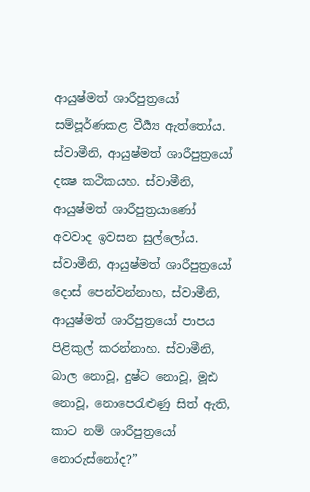ආයුෂ්මත් ශාරීපුත්‍රයෝ සම්පූර්ණකළ වීර්‍ය්‍ය ඇත්තෝය. ස්වාමීනි, ආයුෂ්මත් ශාරීපුත්‍රයෝ දක්‍ෂ කථිකයහ. ස්වාමීනි, ආයුෂ්මත් ශාරීපුත්‍රයාණෝ අවවාද ඉවසන සුල්ලෝය. ස්වාමීනි, ආයුෂ්මත් ශාරීපුත්‍රයෝ දොස් පෙන්වන්නාහ, ස්වාමීනි, ආයුෂ්මත් ශාරීපුත්‍රයෝ පාපය පිළිකුල් කරන්නාහ. ස්වාමීනි, බාල නොවූ, දුෂ්ට නොවූ, මූඪ නොවූ, නොපෙරැළුණු සිත් ඇති, කාට නම් ශාරීපුත්‍රයෝ නොරුස්නෝද?”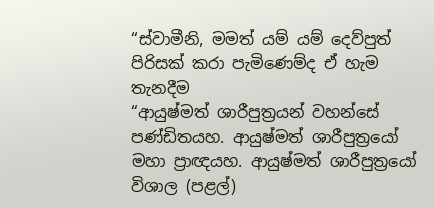“ස්වාමීනි, මමත් යම් යම් දෙව්පුත් පිරිසක් කරා පැමිණෙම්ද ඒ හැම තැනදීම
“ආයුෂ්මත් ශාරීපුත්‍රයන් වහන්සේ පණ්ඩිතයහ. ආයුෂ්මත් ශාරීපුත්‍රයෝ මහා ප්‍රාඥයහ. ආයුෂ්මත් ශාරීපුත්‍රයෝ විශාල (පළල්)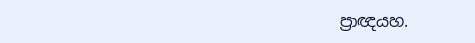ප්‍රාඥයහ.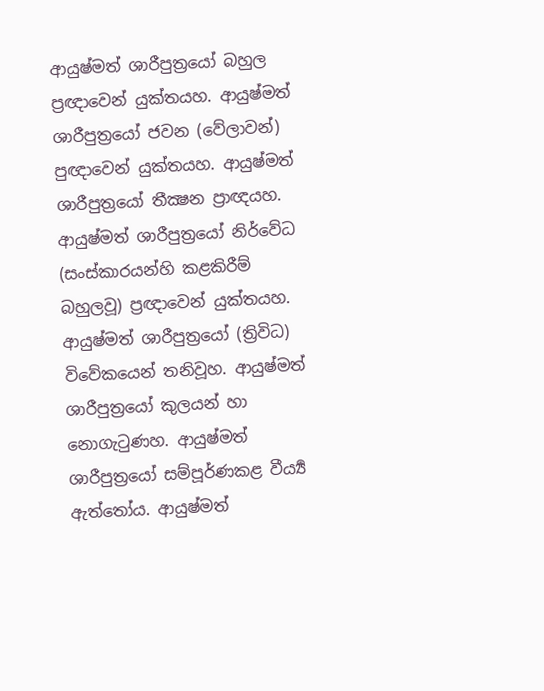ආයුෂ්මත් ශාරීපුත්‍රයෝ බහුල ප්‍රඥාවෙන් යුක්තයහ. ආයුෂ්මත් ශාරීපුත්‍රයෝ ජවන (වේලාවන්) පුඥාවෙන් යුක්තයහ. ආයුෂ්මත් ශාරීපුත්‍රයෝ තීක්‍ෂන ප්‍රාඥයහ. ආයුෂ්මත් ශාරීපුත්‍රයෝ නිර්වේධ (සංස්කාරයන්හි කළකිරීම් බහුලවූ) ප්‍රඥාවෙන් යුක්තයහ. ආයුෂ්මත් ශාරීපුත්‍රයෝ (ත්‍රිවිධ) විවේකයෙන් තනිවූහ. ආයුෂ්මත් ශාරීපුත්‍රයෝ කුලයන් හා නොගැටුණහ. ආයුෂ්මත් ශාරීපුත්‍රයෝ සම්පූර්ණකළ වීර්‍ය්‍ය ඇත්තෝය. ආයුෂ්මත්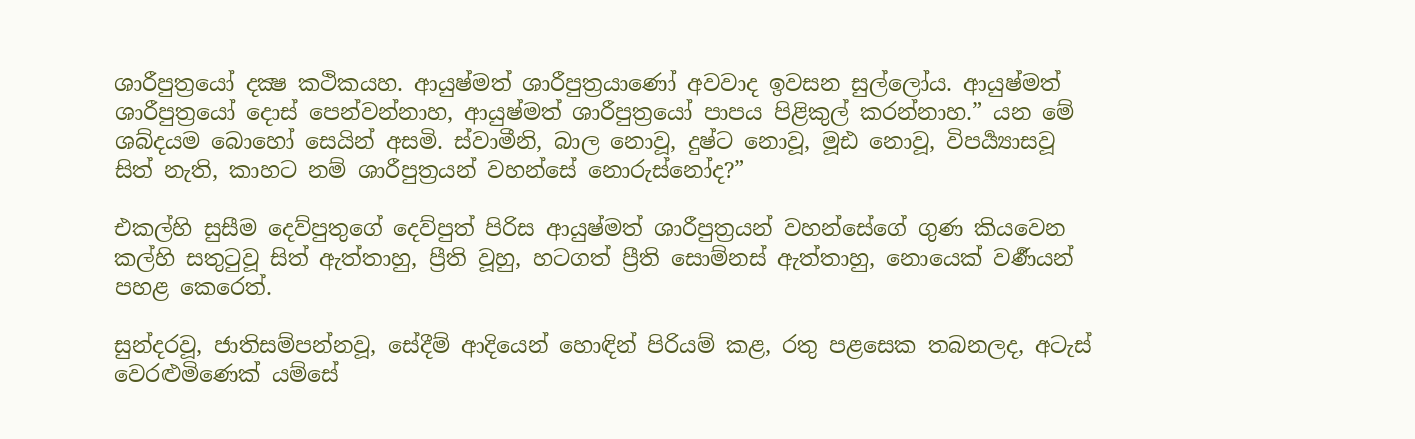ශාරීපුත්‍රයෝ දක්‍ෂ කථිකයහ. ආයුෂ්මත් ශාරීපුත්‍රයාණෝ අවවාද ඉවසන සුල්ලෝය. ආයුෂ්මත් ශාරීපුත්‍රයෝ දොස් පෙන්වන්නාහ, ආයුෂ්මත් ශාරීපුත්‍රයෝ පාපය පිළිකුල් කරන්නාහ.” යන මේ ශබ්දයම බොහෝ සෙයින් අසමි. ස්වාමීනි, බාල නොවූ, දුෂ්ට නොවූ, මූඪ නොවූ, විපර්‍ය්‍යාසවූ සිත් නැති, කාහට නම් ශාරීපුත්‍රයන් වහන්සේ නොරුස්නෝද?”

එකල්හි සුසීම දෙව්පුතුගේ දෙව්පුත් පිරිස ආයුෂ්මත් ශාරීපුත්‍රයන් වහන්සේගේ ගුණ කියවෙන කල්හි සතුටුවූ සිත් ඇත්තාහු, ප්‍රීති වූහු, හටගත් ප්‍රීති සොම්නස් ඇත්තාහු, නොයෙක් වර්‍ණයන් පහළ කෙරෙත්.

සුන්දරවූ, ජාතිසම්පන්නවූ, සේදීම් ආදියෙන් හොඳින් පිරියම් කළ, රතු පළසෙක තබනලද, අටැස් වෙරළුමිණෙක් යම්සේ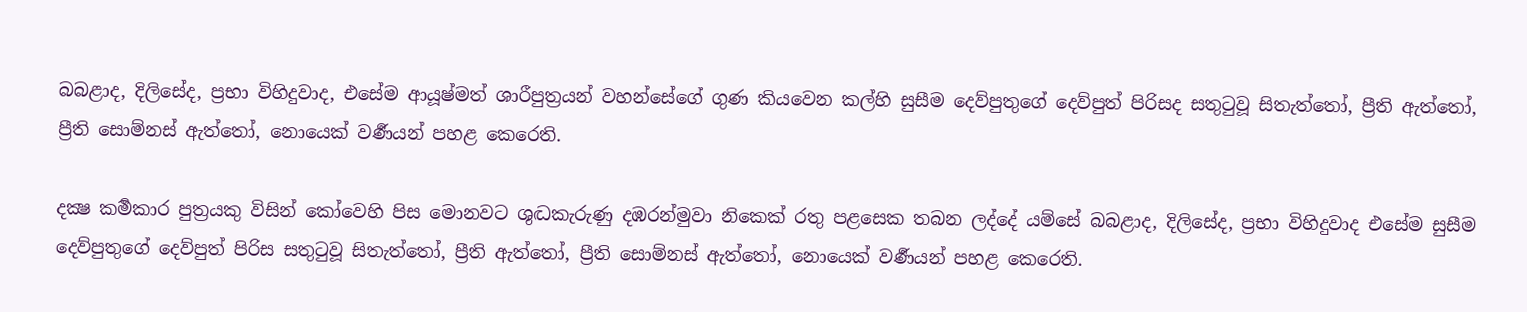බබළාද, දිලිසේද, ප්‍රභා විහිදුවාද, එසේම ආයූෂ්මත් ශාරීපුත්‍රයන් වහන්සේගේ ගුණ කියවෙන කල්හි සුසීම දෙව්පුතුගේ දෙව්පුත් පිරිසද සතුටුවූ සිතැත්තෝ, ප්‍රීති ඇත්තෝ, ප්‍රීති සොම්නස් ඇත්තෝ, නොයෙක් වර්‍ණයන් පහළ කෙරෙති.

දක්‍ෂ කර්‍මකාර පුත්‍රයකු විසින් කෝවෙහි පිස මොනවට ශුද්‍ධකැරුණු දඹරන්මුවා නිකෙක් රතු පළසෙක තබන ලද්දේ යම්සේ බබළාද, දිලිසේද, ප්‍රභා විහිදුවාද එසේම සුසීම දෙව්පුතුගේ දෙව්පුත් පිරිස සතුටුවූ සිතැත්තෝ, ප්‍රීති ඇත්තෝ, ප්‍රීති සොම්නස් ඇත්තෝ, නොයෙක් වර්‍ණයන් පහළ කෙරෙති.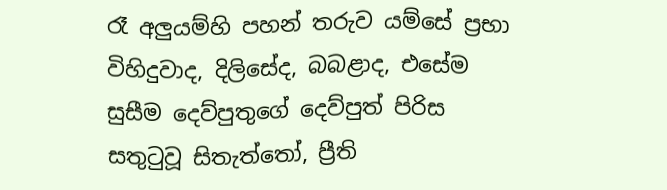රෑ අලුයම්හි පහන් තරුව යම්සේ ප්‍රභා විහිදුවාද, දිලිසේද, බබළාද, එසේම සුසීම දෙව්පුතුගේ දෙව්පුත් පිරිස සතුටුවූ සිතැත්තෝ, ප්‍රීති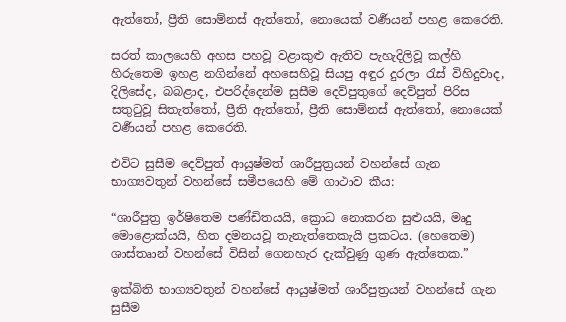ඇත්තෝ, ප්‍රීති සොම්නස් ඇත්තෝ, නොයෙක් වර්‍ණයන් පහළ කෙරෙති.

සරත් කාලයෙහි අහස පහවූ වළාකුළු ඇතිව පැහැදිලිවූ කල්හි හිරුතෙම ඉහළ නගින්නේ අහසෙහිවූ සියපු අඳුර දුරලා රැස් විහිදුවාද, දිලිසේද, බබළාද, එපරිද්දෙන්ම සුසීම දෙව්පුතුගේ දෙව්පුත් පිරිස සතුටුවූ සිතැත්තෝ, ප්‍රීති ඇත්තෝ, ප්‍රීති සොම්නස් ඇත්තෝ, නොයෙක් වර්‍ණයන් පහළ කෙරෙති.

එවිට සුසීම දෙව්පුත් ආයුෂ්මත් ශාරීපුත්‍රයන් වහන්සේ ගැන භාග්‍යවතුන් වහන්සේ සමීපයෙහි මේ ගාථාව කීය:

“ශාරීපුත්‍ර ඉර්ෂිතෙම පණ්ඩිතයයි, ක්‍රොධ නොකරන සුළුයයි, මෘදු මොළොක්යයි, හිත දමනයවූ තැනැත්තෙකැයි ප්‍රකටය. (හෙතෙම) ශාස්තෘාන් වහන්සේ විසින් ගෙනහැර දැක්වුණු ගුණ ඇත්තෙක.”

ඉක්බිති භාග්‍යවතුන් වහන්සේ ආයුෂ්මත් ශාරීපුත්‍රයන් වහන්සේ ගැන සුසීම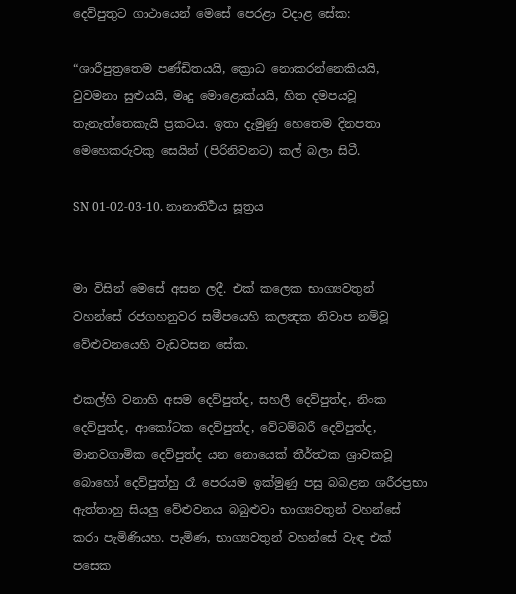දෙව්පුතුට ගාථායෙන් මෙසේ පෙරළා වදාළ සේක:

“ශාරීපුත්‍රතෙම පණ්ඩිතයයි, ක්‍රොධ නොකරන්නෙකියයි, වුවමනා සුළුයයි, මෘදු මොළොක්යයි, හිත දමපයවූ තැනැත්තෙකැයි ප්‍රකටය. ඉතා දැමුණු හෙතෙම දිනපතා මෙහෙකරුවකු සෙයින් (පිරිනිවනට) කල් බලා සිටී.

SN 01-02-03-10. නානාතිර්‍ථය සූත්‍රය


මා විසින් මෙසේ අසන ලදී. එක් කලෙක භාග්‍යවතුන් වහන්සේ රජගහනුවර සමීපයෙහි කලන්‍දක නිවාප නම්වූ වේළුවනයෙහි වැඩවසන සේක.

එකල්හි වනාහි අසම දෙව්පුත්ද, සහලී දෙව්පුත්ද, නිංක දෙව්පුත්ද, ආකෝටක දෙව්පුත්ද, වේටම්බරී දෙව්පුත්ද, මානවගාමික දෙව්පුත්ද යන නොයෙක් තීර්ත්‍ථක ශ්‍රාවකවූ බොහෝ දෙව්පුත්හු රෑ පෙරයම ඉක්මුණු පසු බබළන ශරීරප්‍රභා ඇත්තාහු සියලු වේළුවනය බබුළුවා භාග්‍යවතුන් වහන්සේ කරා පැමිණියහ. පැමිණ, භාග්‍යවතුන් වහන්සේ වැඳ එක් පසෙක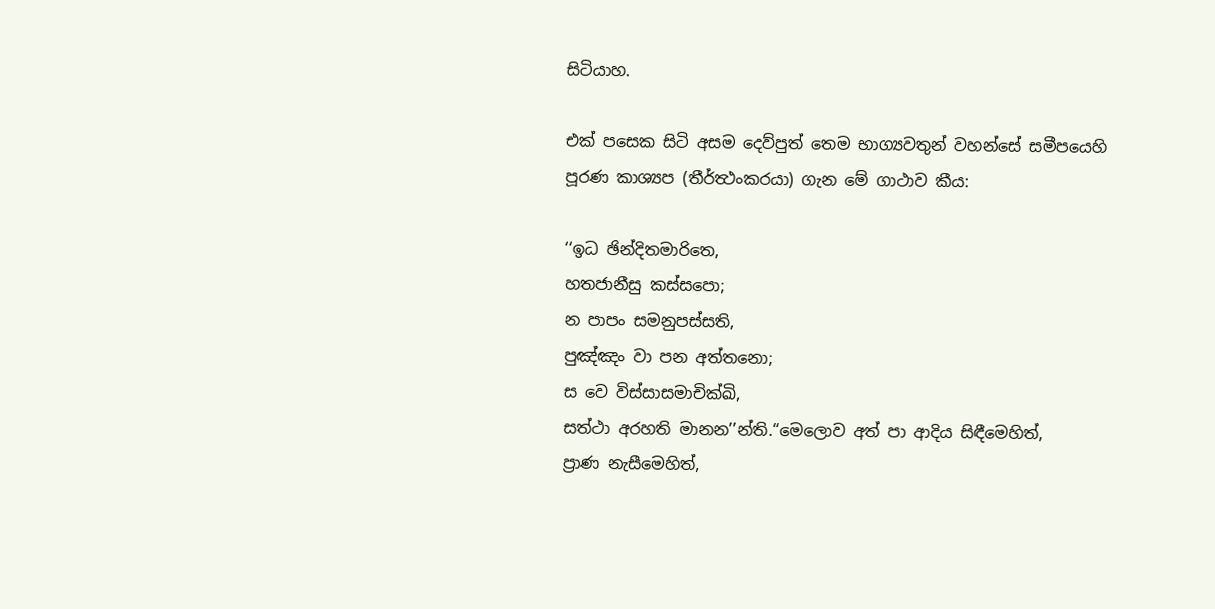සිටියාහ.

එක් පසෙක සිටි අසම දෙව්පුත් තෙම භාග්‍යවතුන් වහන්සේ සමීපයෙහි පූරණ කාශ්‍යප (තීර්ත්‍ථංකරයා) ගැන මේ ගාථාව කීය:

‘‘ඉධ ඡින්දිතමාරිතෙ,
හතජානීසු කස්සපො;
න පාපං සමනුපස්සති,
පුඤ්ඤං වා පන අත්තනො;
ස වෙ විස්සාසමාචික්ඛි,
සත්ථා අරහති මානන’’න්ති.“මෙලොව අත් පා ආදිය සිඳීමෙහිත්,
ප්‍රාණ නැසීමෙහිත්,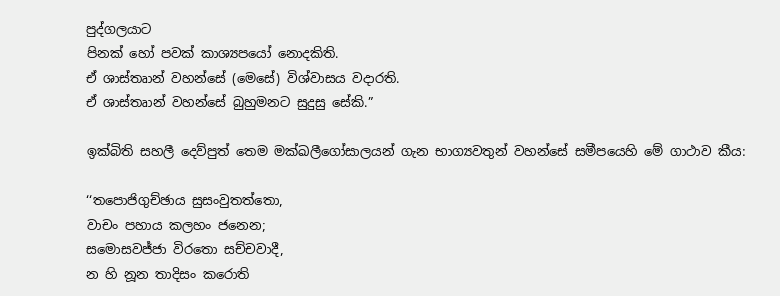පුද්ගලයාට
පිනක් හෝ පවක් කාශ්‍යපයෝ නොදකිති.
ඒ ශාස්තෘාන් වහන්සේ (මෙසේ) විශ්වාසය වදාරති.
ඒ ශාස්තෘාන් වහන්සේ බුහුමනට සුදුසු සේකි.”

ඉක්බිති සහලී දෙව්පුත් තෙම මක්ඛලීගෝසාලයන් ගැන භාග්‍යවතුන් වහන්සේ සමීපයෙහි මේ ගාථාව කීය:

‘‘තපොජිගුච්ඡාය සුසංවුතත්තො,
වාචං පහාය කලහං ජනෙන;
සමොසවජ්ජා විරතො සච්චවාදී,
න හි නූන තාදිසං කරොති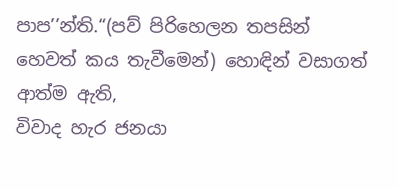පාප’’න්ති.“(පව් පිරිහෙලන තපසින් හෙවත් කය තැවීමෙන්) හොඳින් වසාගත් ආත්ම ඇති,
විවාද හැර ජනයා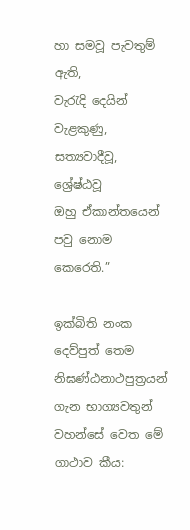හා සමවූ පැවතුම් ඇති,
වැරැදි දෙයින් වැළකුණු, සත්‍යවාදීවූ, ශ්‍රේෂ්ඨවූ
ඔහු ඒකාන්තයෙන් පවු නොම කෙරෙති.”

ඉක්බිති නංක දෙව්පුත් තෙම නිඝණ්ඨනාථපුත්‍රයන් ගැන භාග්‍යවතුන් වහන්සේ වෙත මේ ගාථාව කීය: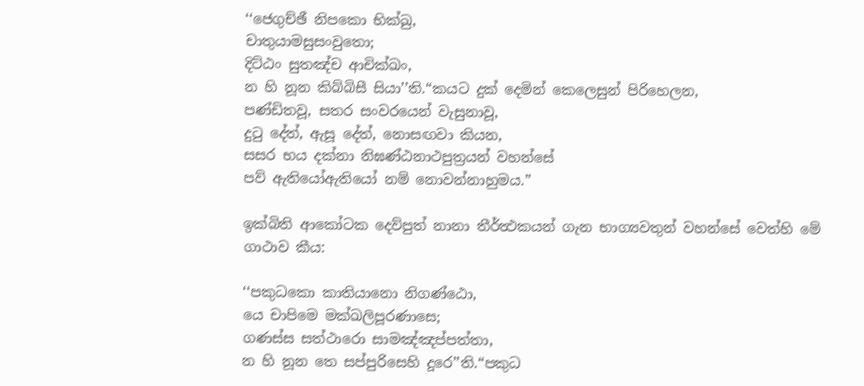‘‘ජෙගුච්ඡී නිපකො භික්ඛු,
චාතුයාමසුසංවුතො;
දිට්ඨං සුතඤ්ච ආචික්ඛං,
න හි නූන කිබ්බිසී සියා’’ති.“කයට දුක් දෙමින් කෙලෙසුන් පිරිහෙලන,
පණ්ඩිතවූ, සතර සංවරයෙන් වැසුනාවූ,
දුටු දේත්, ඇසූ දේත්, නොසඟවා කියන,
සසර භය දක්නා නිඝණ්ඨනාථපුත්‍රයන් වහන්සේ
පව් ඇතියෝඇතියෝ නම් නොවන්නාහුමය.”

ඉක්බිති ආකෝටක දෙව්පුත් නානා තීර්ත්‍ථකයන් ගැන භාග්‍යවතුන් වහන්සේ වෙත්හි මේ ගාථාව කීය:

‘‘පකුධකො කාතියානො නිගණ්ඨො,
යෙ චාපිමෙ මක්ඛලිපූරණාසෙ;
ගණස්ස සත්ථාරො සාමඤ්ඤප්පත්තා,
න හි නූන තෙ සප්පුරිසෙහි දූරෙ’’ති.“පකුධ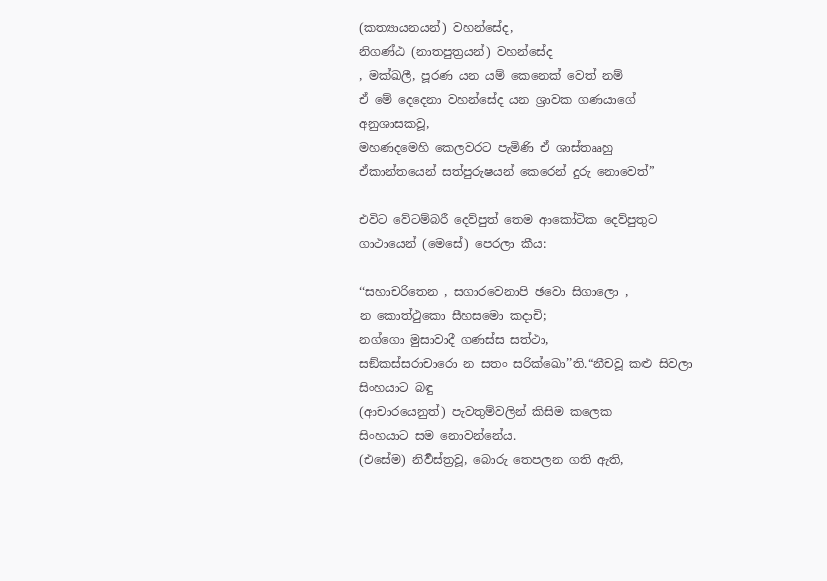(කත්‍යායනයන්) වහන්සේද,
නිගණ්ඨ (නාතපුත්‍රයන්) වහන්සේද
, මක්ඛලී, පූරණ යන යම් කෙනෙක් වෙත් නම්
ඒ මේ දෙදෙනා වහන්සේද යන ශ්‍රාවක ගණයාගේ අනුශාසකවූ,
මහණදමෙහි කෙලවරට පැමිණි ඒ ශාස්තෲහු
ඒකාන්තයෙන් සත්පුරුෂයන් කෙරෙන් දුරු නොවෙත්”

එවිට වේටම්බරී දෙව්පුත් තෙම ආකෝටික දෙව්පුතුට ගාථායෙන් (මෙසේ) පෙරලා කීය:

‘‘සහාචරිතෙන , සගාරවෙනාපි ඡවො සිගාලො ,
න කොත්ථුකො සීහසමො කදාචි;
නග්ගො මුසාවාදී ගණස්ස සත්ථා,
සඞ්කස්සරාචාරො න සතං සරික්ඛො’’ති.“නීචවූ කළු සිවලා සිංහයාට බඳු
(ආචාරයෙනුත්) පැවතුම්වලින් කිසිම කලෙක
සිංහයාට සම නොවන්නේය.
(එසේම) නිර්‍වස්ත්‍රවූ, බොරු තෙපලන ගති ඇති,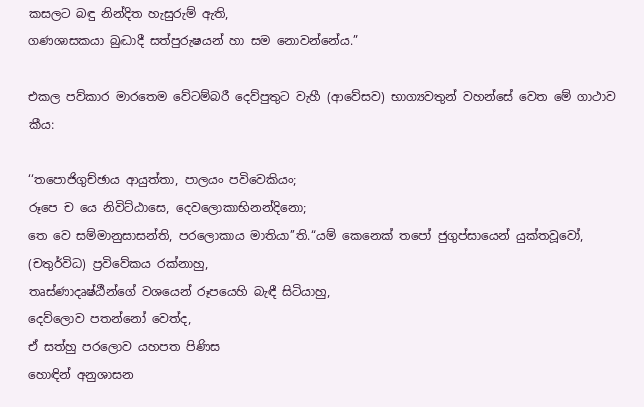කසලට බඳු නින්දිත හැසුරුම් ඇති,
ගණශාසකයා බුද්‍ධාදී සත්පුරුෂයන් හා සම නොවන්නේය.”

එකල පව්කාර මාරතෙම වේටම්බරී දෙව්පුතුට වැහී (ආවේසව) භාග්‍යවතුන් වහන්සේ වෙත මේ ගාථාව කීය:

‘‘තපොජිගුච්ඡාය ආයුත්තා, පාලයං පවිවෙකියං;
රූපෙ ච යෙ නිවිට්ඨාසෙ, දෙවලොකාභිනන්දිනො;
තෙ වෙ සම්මානුසාසන්ති, පරලොකාය මාතියා’’ති.“යම් කෙනෙක් තපෝ ජුගුප්සායෙන් යුක්තවූවෝ,
(චතුර්විධ) ප්‍රවිවේකය රක්නාහු,
තෘස්ණාදෘෂ්ඨීන්ගේ වශයෙන් රූපයෙහි බැඳී සිටියාහු,
දෙව්ලොව පතන්නෝ වෙත්ද,
ඒ සත්හු පරලොව යහපත පිණිස
හොඳින් අනුශාසන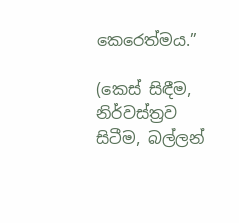කෙරෙත්මය.”

(කෙස් සිඳීම, නිර්වස්ත්‍රව සිටීම, බල්ලන්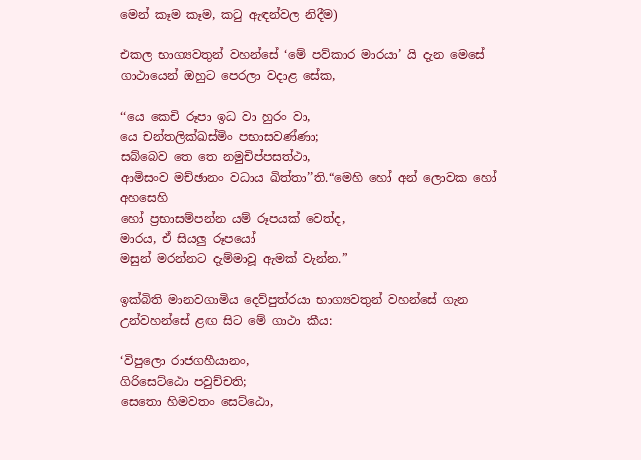මෙන් කෑම කෑම, කටු ඇඳන්වල නිදීම)

එකල භාග්‍යවතුන් වහන්සේ ‘මේ පව්කාර මාරයා’ යි දැන මෙසේ ගාථායෙන් ඔහුට පෙරලා වදාළ සේක,

‘‘යෙ කෙචි රූපා ඉධ වා හුරං වා,
යෙ චන්තලික්ඛස්මිං පභාසවණ්ණා;
සබ්බෙව තෙ තෙ නමුචිප්පසත්ථා,
ආමිසංව මච්ඡානං වධාය ඛිත්තා’’ති.“මෙහි හෝ අන් ලොවක හෝ අහසෙහි
හෝ ප්‍රභාසම්පන්න යම් රූපයක් වෙත්ද,
මාරය, ඒ සියලු රූපයෝ
මසුන් මරන්නට දැම්මාවූ ඇමක් වැන්න.”

ඉක්බිති මානවගාමිය දෙව්පුත්රයා භාග්‍යවතුන් වහන්සේ ගැන උන්වහන්සේ ළඟ සිට මේ ගාථා කීය:

‘විපුලො රාජගහීයානං,
ගිරිසෙට්ඨො පවුච්චති;
සෙතො හිමවතං සෙට්ඨො,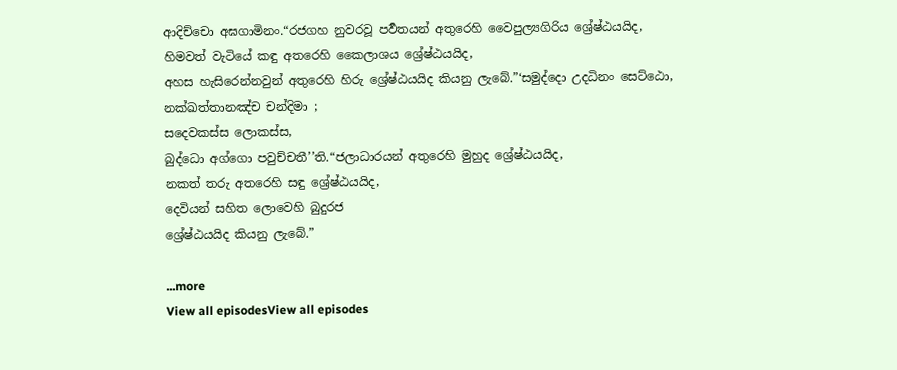ආදිච්චො අඝගාමිනං.“රජගහ නුවරවූ පර්‍වතයන් අතුරෙහි වෛපුල්‍යගිරිය ශ්‍රේෂ්ඨයයිද,
හිමවත් වැටියේ කඳු අතරෙහි කෛලාශය ශ්‍රේෂ්ඨයයිද,
අහස හැසිරෙන්නවුන් අතුරෙහි හිරු ශ්‍රේෂ්ඨයයිද කියනු ලැබේ.”‘සමුද්දො උදධිනං සෙට්ඨො,
නක්ඛත්තානඤ්ච චන්දිමා ;
සදෙවකස්ස ලොකස්ස,
බුද්ධො අග්ගො පවුච්චතී’’ති.“ජලාධාරයන් අතුරෙහි මුහුද ශ්‍රේෂ්ඨයයිද,
නකත් තරු අතරෙහි සඳු ශ්‍රේෂ්ඨයයිද,
දෙවියන් සහිත ලොවෙහි බුදුරජ
ශ්‍රේෂ්ඨයයිද කියනු ලැබේ.”

...more
View all episodesView all episodes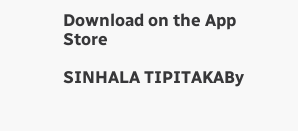Download on the App Store

SINHALA TIPITAKABy